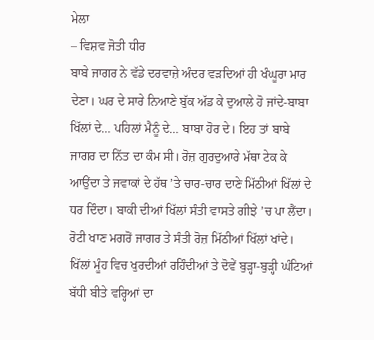ਮੇਲਾ
– ਵਿਸ਼ਵ ਜੋਤੀ ਧੀਰ
ਬਾਬੇ ਜਾਗਰ ਨੇ ਵੱਡੇ ਦਰਵਾਜ਼ੇ ਅੰਦਰ ਵੜਦਿਆਂ ਹੀ ਖੰਘੂਰਾ ਮਾਰ ਦੇਣਾ। ਘਰ ਦੇ ਸਾਰੇ ਨਿਆਣੇ ਬੁੱਕ ਅੱਡ ਕੇ ਦੁਆਲੇ ਹੋ ਜਾਂਦੇ-ਬਾਬਾ ਖਿੱਲਾਂ ਦੇ… ਪਹਿਲਾਂ ਮੈਨੂੰ ਦੇ… ਬਾਬਾ ਹੋਰ ਦੇ। ਇਹ ਤਾਂ ਬਾਬੇ ਜਾਗਰ ਦਾ ਨਿੱਤ ਦਾ ਕੰਮ ਸੀ। ਰੋਜ਼ ਗੁਰਦੁਆਰੇ ਮੱਥਾ ਟੇਕ ਕੇ ਆਉਂਦਾ ਤੇ ਜਵਾਕਾਂ ਦੇ ਹੱਥ ’ਤੇ ਚਾਰ-ਚਾਰ ਦਾਣੇ ਮਿੱਠੀਆਂ ਖਿੱਲਾਂ ਦੇ ਧਰ ਦਿੰਦਾ। ਬਾਕੀ ਦੀਆਂ ਖਿੱਲਾਂ ਸੰਤੀ ਵਾਸਤੇ ਗੀਝੇ ’ਚ ਪਾ ਲੈਂਦਾ। ਰੋਟੀ ਖਾਣ ਮਗਰੋਂ ਜਾਗਰ ਤੇ ਸੰਤੀ ਰੋਜ਼ ਮਿੱਠੀਆਂ ਖਿੱਲਾਂ ਖਾਂਦੇ। ਖਿੱਲਾਂ ਮੂੰਹ ਵਿਚ ਖੁਰਦੀਆਂ ਰਹਿੰਦੀਆਂ ਤੇ ਦੋਵੇਂ ਬੁੜ੍ਹਾ-ਬੁੜ੍ਹੀ ਘੰਟਿਆਂ ਬੱਧੀ ਬੀਤੇ ਵਰ੍ਹਿਆਂ ਦਾ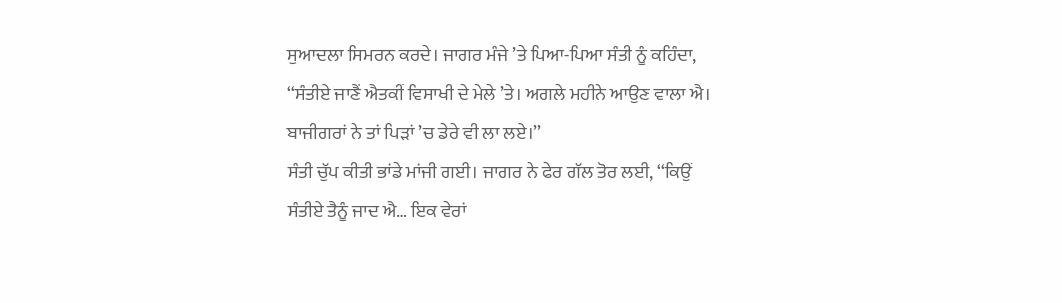ਸੁਆਦਲਾ ਸਿਮਰਨ ਕਰਦੇ। ਜਾਗਰ ਮੰਜੇ ’ਤੇ ਪਿਆ-ਪਿਆ ਸੰਤੀ ਨੂੰ ਕਹਿੰਦਾ, ‘‘ਸੰਤੀਏ ਜਾਣੈਂ ਐਤਕੀਂ ਵਿਸਾਖੀ ਦੇ ਮੇਲੇ ’ਤੇ। ਅਗਲੇ ਮਹੀਨੇ ਆਉਣ ਵਾਲਾ ਐ। ਬਾਜੀਗਰਾਂ ਨੇ ਤਾਂ ਪਿੜਾਂ ’ਚ ਡੇਰੇ ਵੀ ਲਾ ਲਏ।’’
ਸੰਤੀ ਚੁੱਪ ਕੀਤੀ ਭਾਂਡੇ ਮਾਂਜੀ ਗਈ। ਜਾਗਰ ਨੇ ਫੇਰ ਗੱਲ ਤੋਰ ਲਈ, ‘‘ਕਿਉਂ ਸੰਤੀਏ ਤੈਨੂੰ ਜਾਦ ਐ… ਇਕ ਵੇਰਾਂ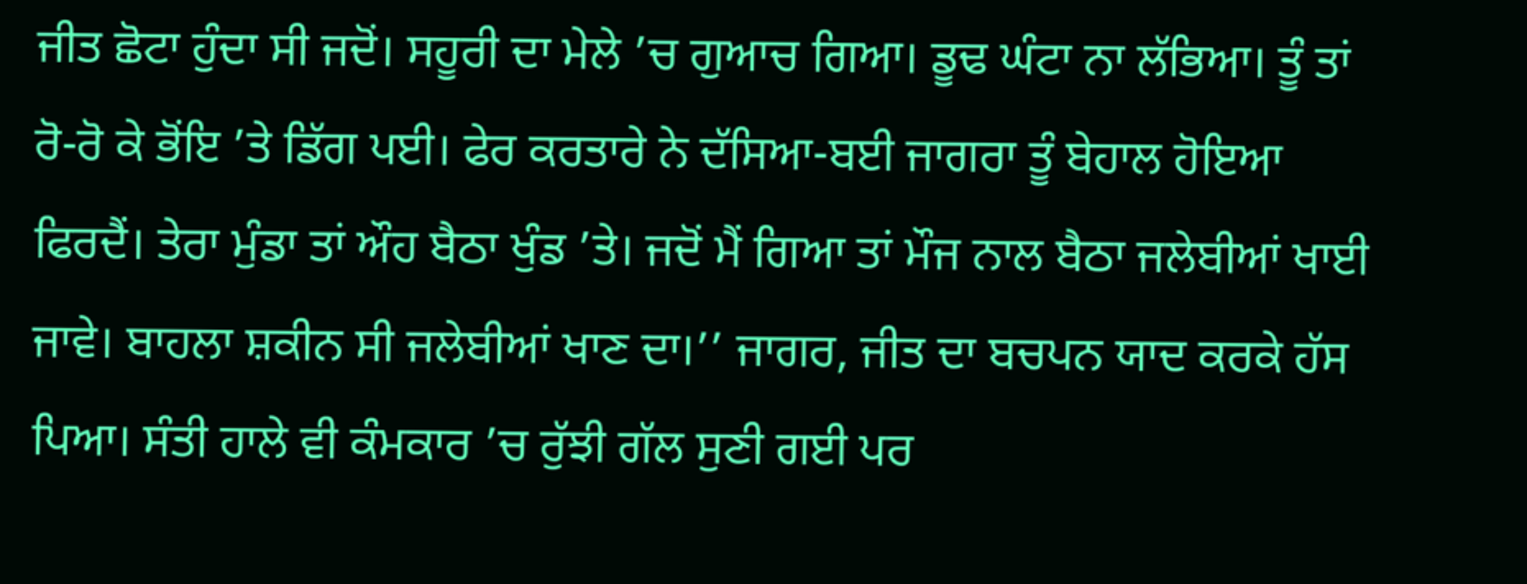ਜੀਤ ਛੋਟਾ ਹੁੰਦਾ ਸੀ ਜਦੋਂ। ਸਹੂਰੀ ਦਾ ਮੇਲੇ ’ਚ ਗੁਆਚ ਗਿਆ। ਡੂਢ ਘੰਟਾ ਨਾ ਲੱਭਿਆ। ਤੂੰ ਤਾਂ ਰੋ-ਰੋ ਕੇ ਭੋਂਇ ’ਤੇ ਡਿੱਗ ਪਈ। ਫੇਰ ਕਰਤਾਰੇ ਨੇ ਦੱਸਿਆ-ਬਈ ਜਾਗਰਾ ਤੂੰ ਬੇਹਾਲ ਹੋਇਆ ਫਿਰਦੈਂ। ਤੇਰਾ ਮੁੰਡਾ ਤਾਂ ਔਹ ਬੈਠਾ ਖੁੰਡ ’ਤੇ। ਜਦੋਂ ਮੈਂ ਗਿਆ ਤਾਂ ਮੌਜ ਨਾਲ ਬੈਠਾ ਜਲੇਬੀਆਂ ਖਾਈ ਜਾਵੇ। ਬਾਹਲਾ ਸ਼ਕੀਨ ਸੀ ਜਲੇਬੀਆਂ ਖਾਣ ਦਾ।’’ ਜਾਗਰ, ਜੀਤ ਦਾ ਬਚਪਨ ਯਾਦ ਕਰਕੇ ਹੱਸ ਪਿਆ। ਸੰਤੀ ਹਾਲੇ ਵੀ ਕੰਮਕਾਰ ’ਚ ਰੁੱਝੀ ਗੱਲ ਸੁਣੀ ਗਈ ਪਰ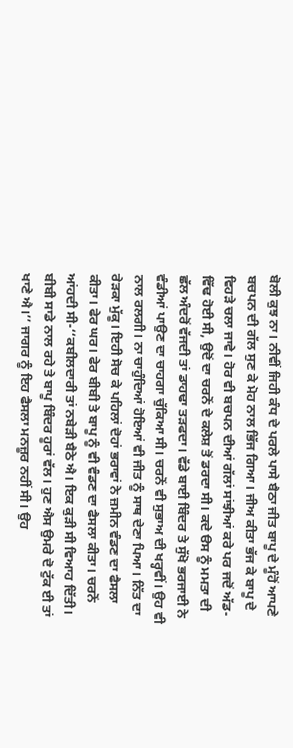ਬੋਲੀ ਕੁਝ ਨਾ। ਨੀਵੀਂ ਜਿਹੀ ਕੰਧ ਦੇ ਪਰਲੇ ਪਾਸੇ ਬੈਠਾ ਜੀਤ ਬਾਪੂ ਦੇ ਮੂੰਹੋਂ ਆਪਣੇ ਬਚਪਨ ਦੀ ਗੱਲ ਸੁਣ ਕੇ ਮੋਹ ਨਾਲ ਭਿੱਜ ਗਿਆ। ਜੀਅ ਕੀਤਾ ਭੱਜ ਕੇ ਬਾਪੂ ਦੇ ਵਿਹੜੇ ਚਲਾ ਜਾਵੇ। ਹੋਰ ਵੀ ਬਚਪਨ ਦੀਆਂ ਗੱਲਾਂ ਸਾਂਝੀਆਂ ਕਰੇ ਪਰ ਜਦੋਂ ਅੱਡ-ਵਿੱਢ ਹੋਈ ਸੀ, ਉਦੋਂ ਦਾ ਚਰਨੋਂ ਦੇ ਕਲੇਸ਼ ਤੋਂ ਡਰਦਾ ਸੀ। ਕਦੇ ੳਸ ਨੂੰ ਮਮਤਾ ਦੀ ਛੱਲ ਅੰਦਰੋਂ ਵੱਜਦੀ ਤਾਂ ਡਾਹਢਾ ਤੜਫਦਾ। ਵੱਡੇ ਬਾਈ ਬਿੰਦਰ ਤੇ ਸੁੱਖੋ ਭਰਜਾਈ ਨੇ ਵੰਡੀਆਂ ਪਾਉਣ ਦਾ ਚਾਹਗਾ ਚੁੱਕਿਆ ਸੀ। ਚਰਨੋਂ ਵੀ ਸੁਭਾਅ ਦੀ ਖਰ੍ਹਵੀਂ। ਉਹ ਵੀ ਨਾਲ ਰਲਗੀ। ਨਾ ਚਾਹੁੰਦਿਆਂ ਹੋਇਆਂ ਵੀ ਜੀਤ ਨੂੰ ਸਾਥ ਦੇਣਾ ਪਿਆ। ਨਿੱਤ ਦਾ ਰੇੜਕਾ ਮੁੱਕੂ। ਇਹੀ ਸੋਚ ਕੇ ਪਹਿਲਾਂ ਦੋਹਾਂ ਭਰਾਵਾਂ ਨੇ ਜ਼ਮੀਨ ਵੰਡਣ ਦਾ ਫੈਸਲਾ ਕੀਤਾ। ਫੇਰ ਘਰ। ਫੇਰ ਬੀਬੀ ਤੇ ਬਾਪੂ ਨੂੰ ਵੀ ਵੰਡਣ ਦਾ ਫੈਸਲਾ ਕੀਤਾ। ਚਰਨੋਂ ਆਂਹਦੀ ਸੀ-‘‘ਕਬੀਲਦਾਰੀ ਤਾਂ ਨਬੇੜੀ ਬੈਠੇ ਐ। ਇਕ ਕੁੜੀ ਸੀ ਵਿਆਹ ਦਿੱਤੀ। ਬੀਬੀ ਸਾਡੇ ਨਾਲ ਰਹੇ ਤੇ ਬਾਪੂ ਬਿੰਦਰ ਹੂਰਾਂ ਵੱਲ। ਹੁਣ ਐਸ ਉਮਰੇ ਦੋ ਟੁੱਕ ਈ ਤਾਂ ਖਾਣੇ ਐ।’’ ਜਾਗਰ ਨੂੰ ਇਹ ਫੈਸਲਾ ਮਨਜ਼ੂਰ ਨਹੀਂ ਸੀ। ਉਹ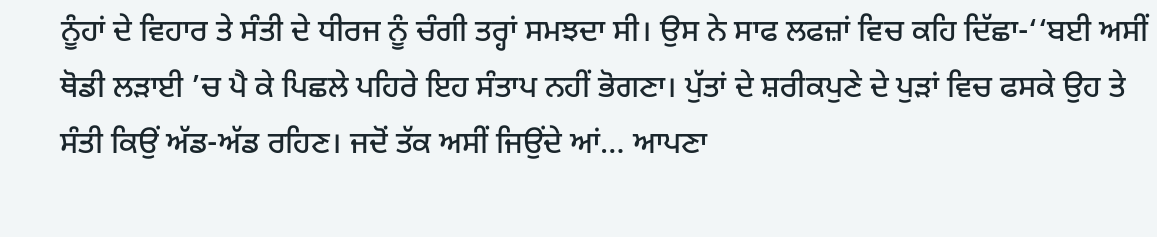ਨੂੰਹਾਂ ਦੇ ਵਿਹਾਰ ਤੇ ਸੰਤੀ ਦੇ ਧੀਰਜ ਨੂੰ ਚੰਗੀ ਤਰ੍ਹਾਂ ਸਮਝਦਾ ਸੀ। ਉਸ ਨੇ ਸਾਫ ਲਫਜ਼ਾਂ ਵਿਚ ਕਹਿ ਦਿੱਛਾ-‘‘ਬਈ ਅਸੀਂ ਥੋਡੀ ਲੜਾਈ ’ਚ ਪੈ ਕੇ ਪਿਛਲੇ ਪਹਿਰੇ ਇਹ ਸੰਤਾਪ ਨਹੀਂ ਭੋਗਣਾ। ਪੁੱਤਾਂ ਦੇ ਸ਼ਰੀਕਪੁਣੇ ਦੇ ਪੁੜਾਂ ਵਿਚ ਫਸਕੇ ਉਹ ਤੇ ਸੰਤੀ ਕਿਉਂ ਅੱਡ-ਅੱਡ ਰਹਿਣ। ਜਦੋਂ ਤੱਕ ਅਸੀਂ ਜਿਉਂਦੇ ਆਂ… ਆਪਣਾ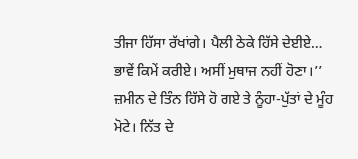ਤੀਜਾ ਹਿੱਸਾ ਰੱਖਾਂਗੇ। ਪੈਲੀ ਠੇਕੇ ਹਿੱਸੇ ਦੇਈਏ… ਭਾਵੇਂ ਕਿਮੇਂ ਕਰੀਏ। ਅਸੀਂ ਮੁਥਾਜ ਨਹੀਂ ਹੋਣਾ।’’
ਜ਼ਮੀਨ ਦੇ ਤਿੰਨ ਹਿੱਸੇ ਹੋ ਗਏ ਤੇ ਨੂੰਹਾ-ਪੁੱਤਾਂ ਦੇ ਮੂੰਹ ਮੋਟੇ। ਨਿੱਤ ਦੇ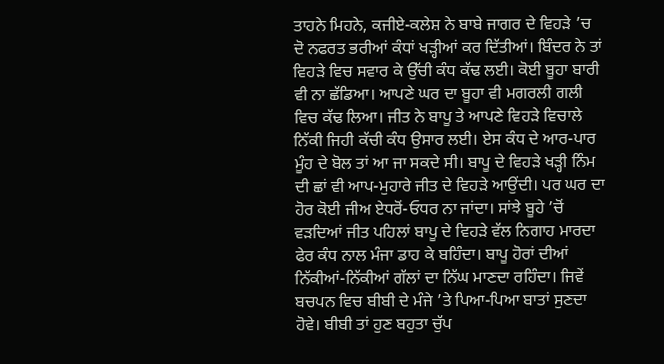ਤਾਹਨੇ ਮਿਹਨੇ, ਕਜੀਏ-ਕਲੇਸ਼ ਨੇ ਬਾਬੇ ਜਾਗਰ ਦੇ ਵਿਹੜੇ ’ਚ ਦੋ ਨਫਰਤ ਭਰੀਆਂ ਕੰਧਾਂ ਖੜ੍ਹੀਆਂ ਕਰ ਦਿੱਤੀਆਂ। ਬਿੰਦਰ ਨੇ ਤਾਂ ਵਿਹੜੇ ਵਿਚ ਸਵਾਰ ਕੇ ਉੱਚੀ ਕੰਧ ਕੱਢ ਲਈ। ਕੋਈ ਬੂਹਾ ਬਾਰੀ ਵੀ ਨਾ ਛੱਡਿਆ। ਆਪਣੇ ਘਰ ਦਾ ਬੂਹਾ ਵੀ ਮਗਰਲੀ ਗਲੀ ਵਿਚ ਕੱਢ ਲਿਆ। ਜੀਤ ਨੇ ਬਾਪੂ ਤੇ ਆਪਣੇ ਵਿਹੜੇ ਵਿਚਾਲੇ ਨਿੱਕੀ ਜਿਹੀ ਕੱਚੀ ਕੰਧ ਉਸਾਰ ਲਈ। ਏਸ ਕੰਧ ਦੇ ਆਰ-ਪਾਰ ਮੂੰਹ ਦੇ ਬੋਲ ਤਾਂ ਆ ਜਾ ਸਕਦੇ ਸੀ। ਬਾਪੂ ਦੇ ਵਿਹੜੇ ਖੜ੍ਹੀ ਨਿੰਮ ਦੀ ਛਾਂ ਵੀ ਆਪ-ਮੁਹਾਰੇ ਜੀਤ ਦੇ ਵਿਹੜੇ ਆਉਂਦੀ। ਪਰ ਘਰ ਦਾ ਹੋਰ ਕੋਈ ਜੀਅ ਏਧਰੋਂ-ਓਧਰ ਨਾ ਜਾਂਦਾ। ਸਾਂਝੇ ਬੂਹੇ ’ਚੋਂ ਵੜਦਿਆਂ ਜੀਤ ਪਹਿਲਾਂ ਬਾਪੂ ਦੇ ਵਿਹੜੇ ਵੱਲ ਨਿਗਾਹ ਮਾਰਦਾ ਫੇਰ ਕੰਧ ਨਾਲ ਮੰਜਾ ਡਾਹ ਕੇ ਬਹਿੰਦਾ। ਬਾਪੂ ਹੋਰਾਂ ਦੀਆਂ ਨਿੱਕੀਆਂ-ਨਿੱਕੀਆਂ ਗੱਲਾਂ ਦਾ ਨਿੱਘ ਮਾਣਦਾ ਰਹਿੰਦਾ। ਜਿਵੇਂ ਬਚਪਨ ਵਿਚ ਬੀਬੀ ਦੇ ਮੰਜੇ ’ਤੇ ਪਿਆ-ਪਿਆ ਬਾਤਾਂ ਸੁਣਦਾ ਹੋਵੇ। ਬੀਬੀ ਤਾਂ ਹੁਣ ਬਹੁਤਾ ਚੁੱਪ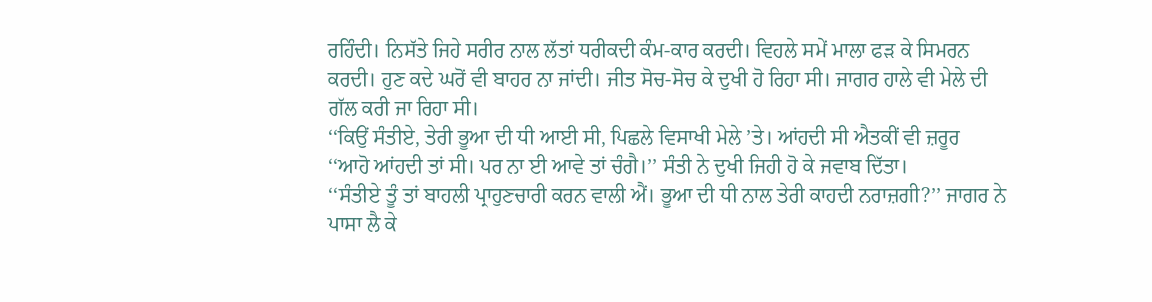ਰਹਿੰਦੀ। ਨਿਸੱਤੇ ਜਿਹੇ ਸਰੀਰ ਨਾਲ ਲੱਤਾਂ ਧਰੀਕਦੀ ਕੰਮ-ਕਾਰ ਕਰਦੀ। ਵਿਹਲੇ ਸਮੇਂ ਮਾਲਾ ਫੜ ਕੇ ਸਿਮਰਨ ਕਰਦੀ। ਹੁਣ ਕਦੇ ਘਰੋਂ ਵੀ ਬਾਹਰ ਨਾ ਜਾਂਦੀ। ਜੀਤ ਸੋਚ-ਸੋਚ ਕੇ ਦੁਖੀ ਹੋ ਰਿਹਾ ਸੀ। ਜਾਗਰ ਹਾਲੇ ਵੀ ਮੇਲੇ ਦੀ ਗੱਲ ਕਰੀ ਜਾ ਰਿਹਾ ਸੀ।
‘‘ਕਿਉਂ ਸੰਤੀਏ, ਤੇਰੀ ਭੂਆ ਦੀ ਧੀ ਆਈ ਸੀ, ਪਿਛਲੇ ਵਿਸਾਖੀ ਮੇਲੇ ’ਤੇ। ਆਂਹਦੀ ਸੀ ਐਤਕੀਂ ਵੀ ਜ਼ਰੂਰ
‘‘ਆਹੋ ਆਂਹਦੀ ਤਾਂ ਸੀ। ਪਰ ਨਾ ਈ ਆਵੇ ਤਾਂ ਚੰਗੈ।’’ ਸੰਤੀ ਨੇ ਦੁਖੀ ਜਿਹੀ ਹੋ ਕੇ ਜਵਾਬ ਦਿੱਤਾ।
‘‘ਸੰਤੀਏ ਤੂੰ ਤਾਂ ਬਾਹਲੀ ਪ੍ਰਾਹੁਣਚਾਰੀ ਕਰਨ ਵਾਲੀ ਐਂ। ਭੂਆ ਦੀ ਧੀ ਨਾਲ ਤੇਰੀ ਕਾਹਦੀ ਨਰਾਜ਼ਗੀ?’’ ਜਾਗਰ ਨੇ ਪਾਸਾ ਲੈ ਕੇ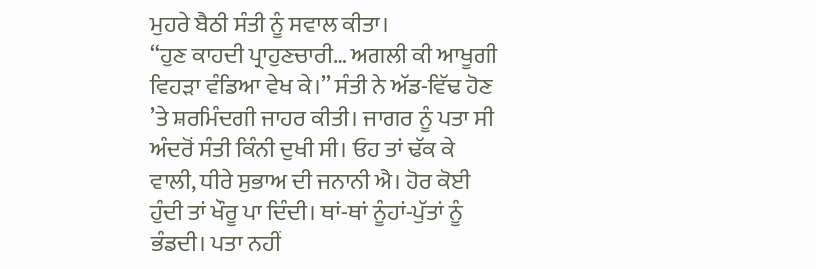ਮੁਹਰੇ ਬੈਠੀ ਸੰਤੀ ਨੂੰ ਸਵਾਲ ਕੀਤਾ।
‘‘ਹੁਣ ਕਾਹਦੀ ਪ੍ਰਾਹੁਣਚਾਰੀ… ਅਗਲੀ ਕੀ ਆਖੂਗੀ ਵਿਹੜਾ ਵੰਡਿਆ ਵੇਖ ਕੇ।’’ ਸੰਤੀ ਨੇ ਅੱਡ-ਵਿੱਢ ਹੋਣ ’ਤੇ ਸ਼ਰਮਿੰਦਗੀ ਜਾਹਰ ਕੀਤੀ। ਜਾਗਰ ਨੂੰ ਪਤਾ ਸੀ ਅੰਦਰੋਂ ਸੰਤੀ ਕਿੰਨੀ ਦੁਖੀ ਸੀ। ਓਹ ਤਾਂ ਢੱਕ ਕੇ ਵਾਲੀ, ਧੀਰੇ ਸੁਭਾਅ ਦੀ ਜਨਾਨੀ ਐ। ਹੋਰ ਕੋਈ ਹੁੰਦੀ ਤਾਂ ਖੌਰੂ ਪਾ ਦਿੰਦੀ। ਥਾਂ-ਥਾਂ ਨੂੰਹਾਂ-ਪੁੱਤਾਂ ਨੂੰ ਭੰਡਦੀ। ਪਤਾ ਨਹੀਂ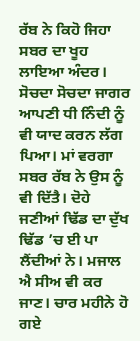ਰੱਬ ਨੇ ਕਿਹੋ ਜਿਹਾ ਸਬਰ ਦਾ ਖੂਹ ਲਾਇਆ ਅੰਦਰ। ਸੋਚਦਾ ਸੋਚਦਾ ਜਾਗਰ ਆਪਣੀ ਧੀ ਨਿੰਦੀ ਨੂੰ ਵੀ ਯਾਦ ਕਰਨ ਲੱਗ ਪਿਆ। ਮਾਂ ਵਰਗਾ ਸਬਰ ਰੱਬ ਨੇ ਉਸ ਨੂੰ ਵੀ ਦਿੱਤੈ। ਦੋਹੇ ਜਣੀਆਂ ਢਿੱਡ ਦਾ ਦੁੱਖ ਢਿੱਡ ’ਚ ਈ ਪਾ ਲੈਂਦੀਆਂ ਨੇ। ਮਜਾਲ ਐ ਸੀਅ ਵੀ ਕਰ ਜਾਣ। ਚਾਰ ਮਹੀਨੇ ਹੋ ਗਏ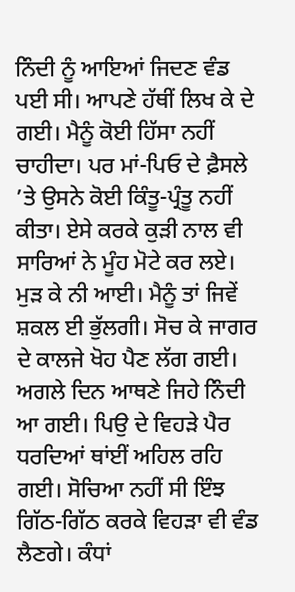ਨਿੰਦੀ ਨੂੰ ਆਇਆਂ ਜਿਦਣ ਵੰਡ ਪਈ ਸੀ। ਆਪਣੇ ਹੱਥੀਂ ਲਿਖ ਕੇ ਦੇ ਗਈ। ਮੈਨੂੰ ਕੋਈ ਹਿੱਸਾ ਨਹੀਂ ਚਾਹੀਦਾ। ਪਰ ਮਾਂ-ਪਿਓ ਦੇ ਫ਼ੈਸਲੇ ’ਤੇ ਉਸਨੇ ਕੋਈ ਕਿੰਤੂ-ਪ੍ਰੰਤੂ ਨਹੀਂ ਕੀਤਾ। ਏਸੇ ਕਰਕੇ ਕੁੜੀ ਨਾਲ ਵੀ ਸਾਰਿਆਂ ਨੇ ਮੂੰਹ ਮੋਟੇ ਕਰ ਲਏ। ਮੁੜ ਕੇ ਨੀ ਆਈ। ਮੈਨੂੰ ਤਾਂ ਜਿਵੇਂ ਸ਼ਕਲ ਈ ਭੁੱਲਗੀ। ਸੋਚ ਕੇ ਜਾਗਰ ਦੇ ਕਾਲਜੇ ਖੋਹ ਪੈਣ ਲੱਗ ਗਈ।
ਅਗਲੇ ਦਿਨ ਆਥਣੇ ਜਿਹੇ ਨਿੰਦੀ ਆ ਗਈ। ਪਿਉ ਦੇ ਵਿਹੜੇ ਪੈਰ ਧਰਦਿਆਂ ਥਾਂਈਂ ਅਹਿਲ ਰਹਿ ਗਈ। ਸੋਚਿਆ ਨਹੀਂ ਸੀ ਇੰਝ ਗਿੱਠ-ਗਿੱਠ ਕਰਕੇ ਵਿਹੜਾ ਵੀ ਵੰਡ ਲੈਣਗੇ। ਕੰਧਾਂ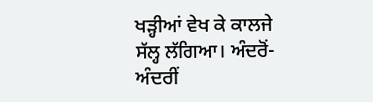ਖੜ੍ਹੀਆਂ ਵੇਖ ਕੇ ਕਾਲਜੇ ਸੱਲ੍ਹ ਲੱਗਿਆ। ਅੰਦਰੋਂ-ਅੰਦਰੀਂ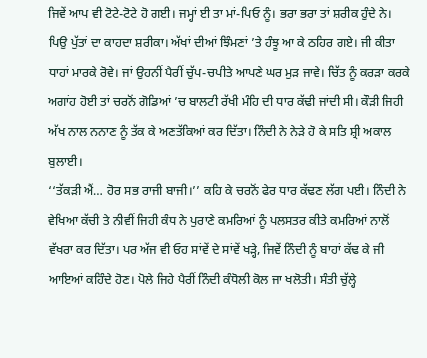ਜਿਵੇਂ ਆਪ ਵੀ ਟੋਟੇ-ਟੋਟੇ ਹੋ ਗਈ। ਜਮ੍ਹਾਂ ਈ ਤਾ ਮਾਂ-ਪਿਓ ਨੂੰ। ਭਰਾ ਭਰਾ ਤਾਂ ਸ਼ਰੀਕ ਹੁੰਦੇ ਨੇ। ਪਿਉ ਪੁੱਤਾਂ ਦਾ ਕਾਹਦਾ ਸ਼ਰੀਕਾ। ਅੱਖਾਂ ਦੀਆਂ ਝਿੰਮਣਾਂ ’ਤੇ ਹੰਝੂ ਆ ਕੇ ਠਹਿਰ ਗਏ। ਜੀ ਕੀਤਾ ਧਾਹਾਂ ਮਾਰਕੇ ਰੋਵੇ। ਜਾਂ ਉਹਨੀਂ ਪੈਰੀਂ ਚੁੱਪ-ਚਪੀਤੇ ਆਪਣੇ ਘਰ ਮੁੜ ਜਾਵੇ। ਚਿੱਤ ਨੂੰ ਕਰੜਾ ਕਰਕੇ ਅਗਾਂਹ ਹੋਈ ਤਾਂ ਚਰਨੋਂ ਗੋਡਿਆਂ ’ਚ ਬਾਲਟੀ ਰੱਖੀ ਮੰਹਿ ਦੀ ਧਾਰ ਕੱਢੀ ਜਾਂਦੀ ਸੀ। ਕੌੜੀ ਜਿਹੀ ਅੱਖ ਨਾਲ ਨਨਾਣ ਨੂੰ ਤੱਕ ਕੇ ਅਣਤੱਕਿਆਂ ਕਰ ਦਿੱਤਾ। ਨਿੰਦੀ ਨੇ ਨੇੜੇ ਹੋ ਕੇ ਸਤਿ ਸ਼੍ਰੀ ਅਕਾਲ ਬੁਲਾਈ।
‘‘ਤੱਕੜੀ ਐਂ… ਹੋਰ ਸਭ ਰਾਜੀ ਬਾਜੀ।’’ ਕਹਿ ਕੇ ਚਰਨੋਂ ਫੇਰ ਧਾਰ ਕੱਢਣ ਲੱਗ ਪਈ। ਨਿੰਦੀ ਨੇ ਵੇਖਿਆ ਕੱਚੀ ਤੇ ਨੀਵੀਂ ਜਿਹੀ ਕੰਧ ਨੇ ਪੁਰਾਣੇ ਕਮਰਿਆਂ ਨੂੰ ਪਲਸਤਰ ਕੀਤੇ ਕਮਰਿਆਂ ਨਾਲੋਂ ਵੱਖਰਾ ਕਰ ਦਿੱਤਾ। ਪਰ ਅੱਜ ਵੀ ਓਹ ਸਾਂਵੇਂ ਦੇ ਸਾਂਵੇਂ ਖੜ੍ਹੇ, ਜਿਵੇਂ ਨਿੰਦੀ ਨੂੰ ਬਾਹਾਂ ਕੱਢ ਕੇ ਜੀ ਆਇਆਂ ਕਹਿੰਦੇ ਹੋਣ। ਪੋਲੇ ਜਿਹੇ ਪੈਰੀਂ ਨਿੰਦੀ ਕੰਧੋਲੀ ਕੋਲ ਜਾ ਖਲੋਤੀ। ਸੰਤੀ ਚੁੱਲ੍ਹੇ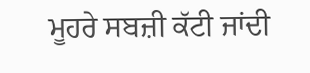ਮੂਹਰੇ ਸਬਜ਼ੀ ਕੱਟੀ ਜਾਂਦੀ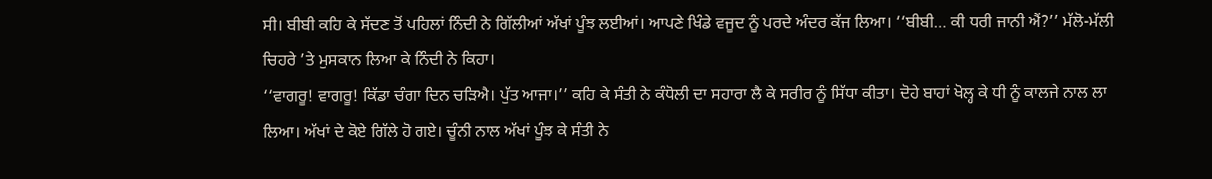ਸੀ। ਬੀਬੀ ਕਹਿ ਕੇ ਸੱਦਣ ਤੋਂ ਪਹਿਲਾਂ ਨਿੰਦੀ ਨੇ ਗਿੱਲੀਆਂ ਅੱਖਾਂ ਪੂੰਝ ਲਈਆਂ। ਆਪਣੇ ਖਿੰਡੇ ਵਜੂਦ ਨੂੰ ਪਰਦੇ ਅੰਦਰ ਕੱਜ ਲਿਆ। ‘‘ਬੀਬੀ… ਕੀ ਧਰੀ ਜਾਨੀ ਐਂ?’’ ਮੱਲੋ-ਮੱਲੀ ਚਿਹਰੇ ’ਤੇ ਮੁਸਕਾਨ ਲਿਆ ਕੇ ਨਿੰਦੀ ਨੇ ਕਿਹਾ।
‘‘ਵਾਗਰੂ! ਵਾਗਰੂ! ਕਿੱਡਾ ਚੰਗਾ ਦਿਨ ਚੜਿਐ। ਪੁੱਤ ਆਜਾ।’’ ਕਹਿ ਕੇ ਸੰਤੀ ਨੇ ਕੰਧੋਲੀ ਦਾ ਸਹਾਰਾ ਲੈ ਕੇ ਸਰੀਰ ਨੂੰ ਸਿੱਧਾ ਕੀਤਾ। ਦੋਹੇ ਬਾਹਾਂ ਖੋਲ੍ਹ ਕੇ ਧੀ ਨੂੰ ਕਾਲਜੇ ਨਾਲ ਲਾ ਲਿਆ। ਅੱਖਾਂ ਦੇ ਕੋਏ ਗਿੱਲੇ ਹੋ ਗਏ। ਚੂੰਨੀ ਨਾਲ ਅੱਖਾਂ ਪੂੰਝ ਕੇ ਸੰਤੀ ਨੇ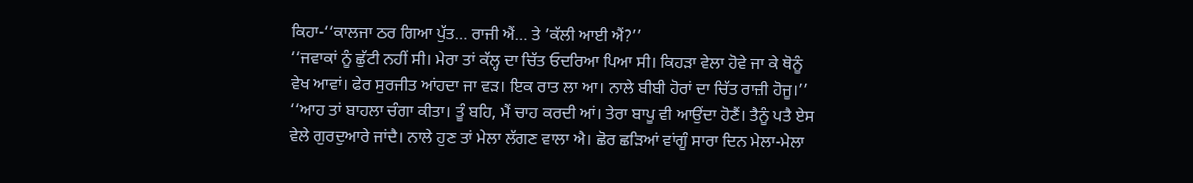ਕਿਹਾ-‘‘ਕਾਲਜਾ ਠਰ ਗਿਆ ਪੁੱਤ… ਰਾਜੀ ਐਂ… ਤੇ ’ਕੱਲੀ ਆਈ ਐਂ?’’
‘‘ਜਵਾਕਾਂ ਨੂੰ ਛੁੱਟੀ ਨਹੀਂ ਸੀ। ਮੇਰਾ ਤਾਂ ਕੱਲ੍ਹ ਦਾ ਚਿੱਤ ਓਦਰਿਆ ਪਿਆ ਸੀ। ਕਿਹੜਾ ਵੇਲਾ ਹੋਵੇ ਜਾ ਕੇ ਥੋਨੂੰ ਵੇਖ ਆਵਾਂ। ਫੇਰ ਸੁਰਜੀਤ ਆਂਹਦਾ ਜਾ ਵੜ। ਇਕ ਰਾਤ ਲਾ ਆ। ਨਾਲੇ ਬੀਬੀ ਹੋਰਾਂ ਦਾ ਚਿੱਤ ਰਾਜ਼ੀ ਹੋਜੂ।’’
‘‘ਆਹ ਤਾਂ ਬਾਹਲਾ ਚੰਗਾ ਕੀਤਾ। ਤੂੰ ਬਹਿ, ਮੈਂ ਚਾਹ ਕਰਦੀ ਆਂ। ਤੇਰਾ ਬਾਪੂ ਵੀ ਆਉਂਦਾ ਹੋਣੈਂ। ਤੈਨੂੰ ਪਤੈ ਏਸ ਵੇਲੇ ਗੁਰਦੁਆਰੇ ਜਾਂਦੈ। ਨਾਲੇ ਹੁਣ ਤਾਂ ਮੇਲਾ ਲੱਗਣ ਵਾਲਾ ਐ। ਛੋਰ ਛੜਿਆਂ ਵਾਂਗੂੰ ਸਾਰਾ ਦਿਨ ਮੇਲਾ-ਮੇਲਾ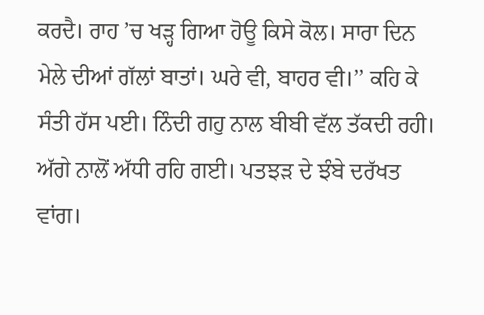ਕਰਦੈ। ਰਾਹ ’ਚ ਖੜ੍ਹ ਗਿਆ ਹੋਊ ਕਿਸੇ ਕੋਲ। ਸਾਰਾ ਦਿਨ ਮੇਲੇ ਦੀਆਂ ਗੱਲਾਂ ਬਾਤਾਂ। ਘਰੇ ਵੀ, ਬਾਹਰ ਵੀ।’’ ਕਹਿ ਕੇ ਸੰਤੀ ਹੱਸ ਪਈ। ਨਿੰਦੀ ਗਹੁ ਨਾਲ ਬੀਬੀ ਵੱਲ ਤੱਕਦੀ ਰਹੀ। ਅੱਗੇ ਨਾਲੋਂ ਅੱਧੀ ਰਹਿ ਗਈ। ਪਤਝੜ ਦੇ ਝੰਬੇ ਦਰੱਖਤ ਵਾਂਗ।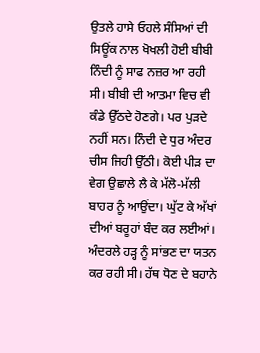ਉਤਲੇ ਹਾਸੇ ਓਹਲੇ ਸੰਸਿਆਂ ਦੀ ਸਿਊਂਕ ਨਾਲ ਖੋਖਲੀ ਹੋਈ ਬੀਬੀ ਨਿੰਦੀ ਨੂੰ ਸਾਫ ਨਜ਼ਰ ਆ ਰਹੀ ਸੀ। ਬੀਬੀ ਦੀ ਆਤਮਾ ਵਿਚ ਵੀ ਕੰਡੇ ਉੱਠਦੇ ਹੋਣਗੇ। ਪਰ ਪੁੜਦੇ ਨਹੀਂ ਸਨ। ਨਿੰਦੀ ਦੇ ਧੁਰ ਅੰਦਰ ਚੀਸ ਜਿਹੀ ਉੱਠੀ। ਕੋਈ ਪੀੜ ਦਾ ਵੇਗ ਉਛਾਲੇ ਲੈ ਕੇ ਮੱਲੋ-ਮੱਲੀ ਬਾਹਰ ਨੂੰ ਆਉਂਦਾ। ਘੁੱਟ ਕੇ ਅੱਖਾਂ ਦੀਆਂ ਬਰੂਹਾਂ ਬੰਦ ਕਰ ਲਈਆਂ। ਅੰਦਰਲੇ ਹੜ੍ਹ ਨੂੰ ਸਾਂਭਣ ਦਾ ਯਤਨ ਕਰ ਰਹੀ ਸੀ। ਹੱਥ ਧੋਣ ਦੇ ਬਹਾਨੇ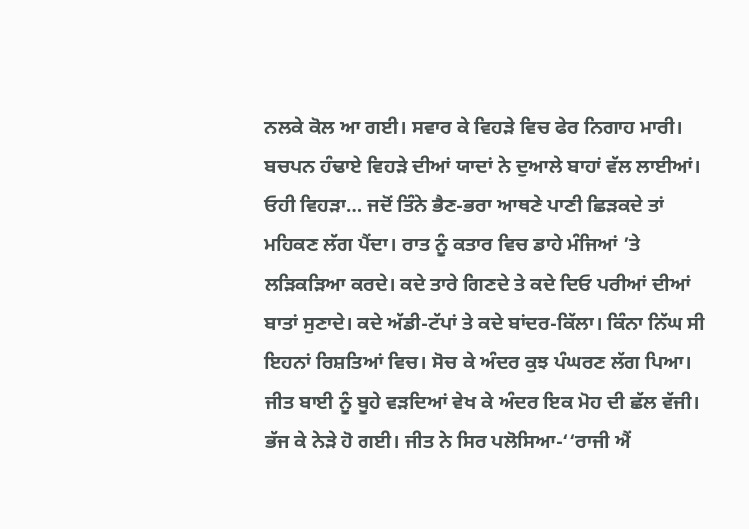ਨਲਕੇ ਕੋਲ ਆ ਗਈ। ਸਵਾਰ ਕੇ ਵਿਹੜੇ ਵਿਚ ਫੇਰ ਨਿਗਾਹ ਮਾਰੀ। ਬਚਪਨ ਹੰਢਾਏ ਵਿਹੜੇ ਦੀਆਂ ਯਾਦਾਂ ਨੇ ਦੁਆਲੇ ਬਾਹਾਂ ਵੱਲ ਲਾਈਆਂ। ਓਹੀ ਵਿਹੜਾ… ਜਦੋਂ ਤਿੰਨੇ ਭੈਣ-ਭਰਾ ਆਥਣੇ ਪਾਣੀ ਛਿੜਕਦੇ ਤਾਂ ਮਹਿਕਣ ਲੱਗ ਪੈਂਦਾ। ਰਾਤ ਨੂੰ ਕਤਾਰ ਵਿਚ ਡਾਹੇ ਮੰਜਿਆਂ ’ਤੇ ਲੜਿਕੜਿਆ ਕਰਦੇ। ਕਦੇ ਤਾਰੇ ਗਿਣਦੇ ਤੇ ਕਦੇ ਦਿਓ ਪਰੀਆਂ ਦੀਆਂ ਬਾਤਾਂ ਸੁਣਾਦੇ। ਕਦੇ ਅੱਡੀ-ਟੱਪਾਂ ਤੇ ਕਦੇ ਬਾਂਦਰ-ਕਿੱਲਾ। ਕਿੰਨਾ ਨਿੱਘ ਸੀ ਇਹਨਾਂ ਰਿਸ਼ਤਿਆਂ ਵਿਚ। ਸੋਚ ਕੇ ਅੰਦਰ ਕੁਝ ਪੰਘਰਣ ਲੱਗ ਪਿਆ।
ਜੀਤ ਬਾਈ ਨੂੰ ਬੂਹੇ ਵੜਦਿਆਂ ਵੇਖ ਕੇ ਅੰਦਰ ਇਕ ਮੋਹ ਦੀ ਛੱਲ ਵੱਜੀ। ਭੱਜ ਕੇ ਨੇੜੇ ਹੋ ਗਈ। ਜੀਤ ਨੇ ਸਿਰ ਪਲੋਸਿਆ-‘‘ਰਾਜੀ ਐਂ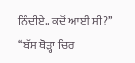ਨਿੰਦੀਏ.. ਕਦੋਂ ਆਈ ਸੀ?’’
‘‘ਬੱਸ ਥੋੜ੍ਹਾ ਚਿਰ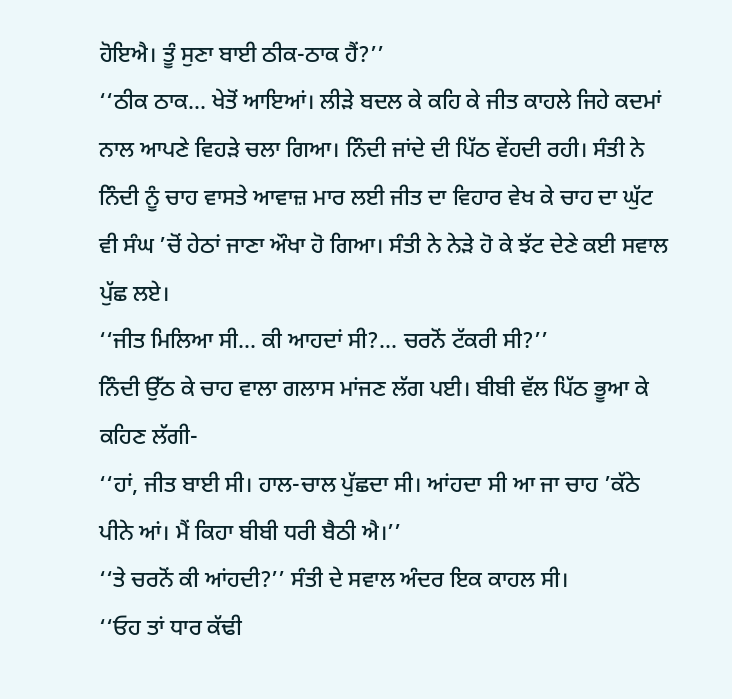ਹੋਇਐ। ਤੂੰ ਸੁਣਾ ਬਾਈ ਠੀਕ-ਠਾਕ ਹੈਂ?’’
‘‘ਠੀਕ ਠਾਕ… ਖੇਤੋਂ ਆਇਆਂ। ਲੀੜੇ ਬਦਲ ਕੇ ਕਹਿ ਕੇ ਜੀਤ ਕਾਹਲੇ ਜਿਹੇ ਕਦਮਾਂ ਨਾਲ ਆਪਣੇ ਵਿਹੜੇ ਚਲਾ ਗਿਆ। ਨਿੰਦੀ ਜਾਂਦੇ ਦੀ ਪਿੱਠ ਵੇਂਹਦੀ ਰਹੀ। ਸੰਤੀ ਨੇ ਨਿੰਦੀ ਨੂੰ ਚਾਹ ਵਾਸਤੇ ਆਵਾਜ਼ ਮਾਰ ਲਈ ਜੀਤ ਦਾ ਵਿਹਾਰ ਵੇਖ ਕੇ ਚਾਹ ਦਾ ਘੁੱਟ ਵੀ ਸੰਘ ’ਚੋਂ ਹੇਠਾਂ ਜਾਣਾ ਔਖਾ ਹੋ ਗਿਆ। ਸੰਤੀ ਨੇ ਨੇੜੇ ਹੋ ਕੇ ਝੱਟ ਦੇਣੇ ਕਈ ਸਵਾਲ ਪੁੱਛ ਲਏ।
‘‘ਜੀਤ ਮਿਲਿਆ ਸੀ… ਕੀ ਆਹਦਾਂ ਸੀ?… ਚਰਨੋਂ ਟੱਕਰੀ ਸੀ?’’
ਨਿੰਦੀ ਉੱਠ ਕੇ ਚਾਹ ਵਾਲਾ ਗਲਾਸ ਮਾਂਜਣ ਲੱਗ ਪਈ। ਬੀਬੀ ਵੱਲ ਪਿੱਠ ਭੂਆ ਕੇ ਕਹਿਣ ਲੱਗੀ-
‘‘ਹਾਂ, ਜੀਤ ਬਾਈ ਸੀ। ਹਾਲ-ਚਾਲ ਪੁੱਛਦਾ ਸੀ। ਆਂਹਦਾ ਸੀ ਆ ਜਾ ਚਾਹ ’ਕੱਠੇ ਪੀਨੇ ਆਂ। ਮੈਂ ਕਿਹਾ ਬੀਬੀ ਧਰੀ ਬੈਠੀ ਐ।’’
‘‘ਤੇ ਚਰਨੋਂ ਕੀ ਆਂਹਦੀ?’’ ਸੰਤੀ ਦੇ ਸਵਾਲ ਅੰਦਰ ਇਕ ਕਾਹਲ ਸੀ।
‘‘ਓਹ ਤਾਂ ਧਾਰ ਕੱਢੀ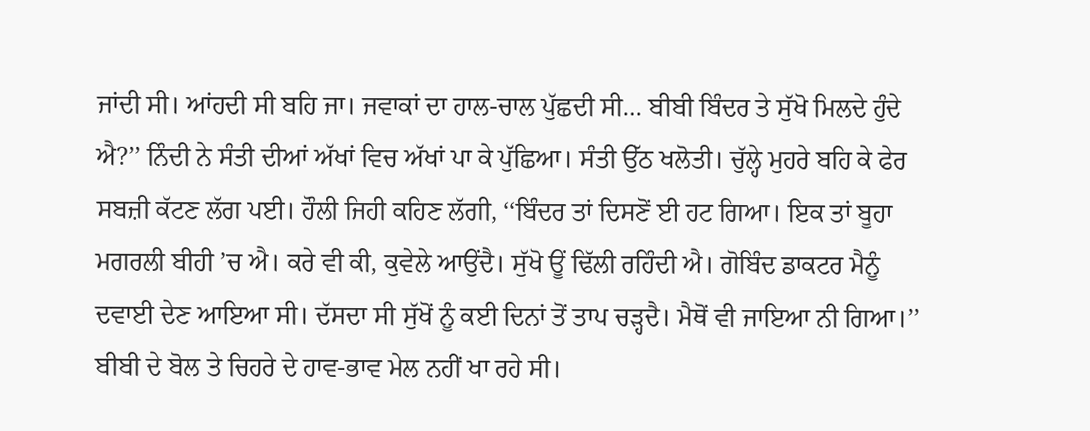ਜਾਂਦੀ ਸੀ। ਆਂਹਦੀ ਸੀ ਬਹਿ ਜਾ। ਜਵਾਕਾਂ ਦਾ ਹਾਲ-ਚਾਲ ਪੁੱਛਦੀ ਸੀ… ਬੀਬੀ ਬਿੰਦਰ ਤੇ ਸੁੱਖੋ ਮਿਲਦੇ ਹੁੰਦੇ ਐ?’’ ਨਿੰਦੀ ਨੇ ਸੰਤੀ ਦੀਆਂ ਅੱਖਾਂ ਵਿਚ ਅੱਖਾਂ ਪਾ ਕੇ ਪੁੱਛਿਆ। ਸੰਤੀ ਉੱਠ ਖਲੋਤੀ। ਚੁੱਲ੍ਹੇ ਮੁਹਰੇ ਬਹਿ ਕੇ ਫੇਰ ਸਬਜ਼ੀ ਕੱਟਣ ਲੱਗ ਪਈ। ਹੌਲੀ ਜਿਹੀ ਕਹਿਣ ਲੱਗੀ, ‘‘ਬਿੰਦਰ ਤਾਂ ਦਿਸਣੋਂ ਈ ਹਟ ਗਿਆ। ਇਕ ਤਾਂ ਬੂਹਾ ਮਗਰਲੀ ਬੀਹੀ ’ਚ ਐ। ਕਰੇ ਵੀ ਕੀ, ਕੁਵੇਲੇ ਆਉਂਦੈ। ਸੁੱਖੋ ਊਂ ਢਿੱਲੀ ਰਹਿੰਦੀ ਐ। ਗੋਬਿੰਦ ਡਾਕਟਰ ਮੈਨੂੰ ਦਵਾਈ ਦੇਣ ਆਇਆ ਸੀ। ਦੱਸਦਾ ਸੀ ਸੁੱਖੋਂ ਨੂੰ ਕਈ ਦਿਨਾਂ ਤੋਂ ਤਾਪ ਚੜ੍ਹਦੈ। ਮੈਥੋਂ ਵੀ ਜਾਇਆ ਨੀ ਗਿਆ।’’ ਬੀਬੀ ਦੇ ਬੋਲ ਤੇ ਚਿਹਰੇ ਦੇ ਹਾਵ-ਭਾਵ ਮੇਲ ਨਹੀਂ ਖਾ ਰਹੇ ਸੀ।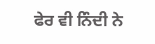ਫੇਰ ਵੀ ਨਿੰਦੀ ਨੇ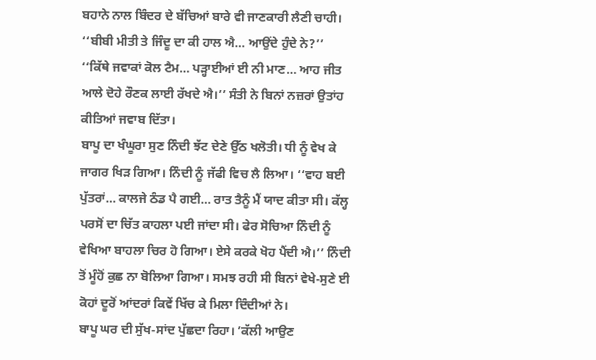ਬਹਾਨੇ ਨਾਲ ਬਿੰਦਰ ਦੇ ਬੱਚਿਆਂ ਬਾਰੇ ਵੀ ਜਾਣਕਾਰੀ ਲੈਣੀ ਚਾਹੀ। ‘‘ਬੀਬੀ ਮੀਤੀ ਤੇ ਜਿੰਦੂ ਦਾ ਕੀ ਹਾਲ ਐ… ਆਉਂਦੇ ਹੁੰਦੇ ਨੇ?’’
‘‘ਕਿੱਥੇ ਜਵਾਕਾਂ ਕੋਲ ਟੈਮ… ਪੜ੍ਹਾਈਆਂ ਈ ਨੀ ਮਾਣ… ਆਹ ਜੀਤ ਆਲੇ ਦੋਹੇ ਰੌਣਕ ਲਾਈ ਰੱਖਦੇ ਐ।’’ ਸੰਤੀ ਨੇ ਬਿਨਾਂ ਨਜ਼ਰਾਂ ਉਤਾਂਹ ਕੀਤਿਆਂ ਜਵਾਬ ਦਿੱਤਾ।
ਬਾਪੂ ਦਾ ਖੰਘੂਰਾ ਸੁਣ ਨਿੰਦੀ ਝੱਟ ਦੇਣੇ ਉੱਠ ਖਲੋਤੀ। ਧੀ ਨੂੰ ਵੇਖ ਕੇ ਜਾਗਰ ਖਿੜ ਗਿਆ। ਨਿੰਦੀ ਨੂੰ ਜੱਫੀ ਵਿਚ ਲੈ ਲਿਆ। ‘‘ਵਾਹ ਬਈ ਪੁੱਤਰਾਂ… ਕਾਲਜੇ ਠੰਡ ਪੈ ਗਈ… ਰਾਤ ਤੈਨੂੰ ਮੈਂ ਯਾਦ ਕੀਤਾ ਸੀ। ਕੱਲ੍ਹ ਪਰਸੋਂ ਦਾ ਚਿੱਤ ਕਾਹਲਾ ਪਈ ਜਾਂਦਾ ਸੀ। ਫੇਰ ਸੋਚਿਆ ਨਿੰਦੀ ਨੂੰ ਵੇਖਿਆ ਬਾਹਲਾ ਚਿਰ ਹੋ ਗਿਆ। ਏਸੇ ਕਰਕੇ ਖੋਹ ਪੈਂਦੀ ਐ।’’ ਨਿੰਦੀ ਤੋਂ ਮੂੰਹੋਂ ਕੁਛ ਨਾ ਬੋਲਿਆ ਗਿਆ। ਸਮਝ ਰਹੀ ਸੀ ਬਿਨਾਂ ਵੇਖੇ-ਸੁਣੇ ਈ ਕੋਹਾਂ ਦੂਰੋਂ ਆਂਦਰਾਂ ਕਿਵੇਂ ਖਿੱਚ ਕੇ ਮਿਲਾ ਦਿੰਦੀਆਂ ਨੇ।
ਬਾਪੂ ਘਰ ਦੀ ਸੁੱਖ-ਸਾਂਦ ਪੁੱਛਦਾ ਰਿਹਾ। ’ਕੱਲੀ ਆਉਣ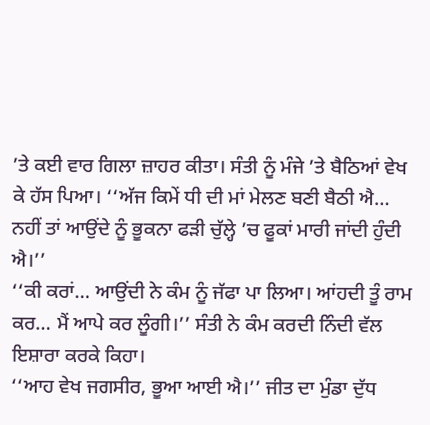’ਤੇ ਕਈ ਵਾਰ ਗਿਲਾ ਜ਼ਾਹਰ ਕੀਤਾ। ਸੰਤੀ ਨੂੰ ਮੰਜੇ ’ਤੇ ਬੈਠਿਆਂ ਵੇਖ ਕੇ ਹੱਸ ਪਿਆ। ‘‘ਅੱਜ ਕਿਮੇਂ ਧੀ ਦੀ ਮਾਂ ਮੇਲਣ ਬਣੀ ਬੈਠੀ ਐ… ਨਹੀਂ ਤਾਂ ਆਉਂਦੇ ਨੂੰ ਭੂਕਨਾ ਫੜੀ ਚੁੱਲ੍ਹੇ ’ਚ ਫੂਕਾਂ ਮਾਰੀ ਜਾਂਦੀ ਹੁੰਦੀ ਐ।’’
‘‘ਕੀ ਕਰਾਂ… ਆਉਂਦੀ ਨੇ ਕੰਮ ਨੂੰ ਜੱਫਾ ਪਾ ਲਿਆ। ਆਂਹਦੀ ਤੂੰ ਰਾਮ ਕਰ… ਮੈਂ ਆਪੇ ਕਰ ਲੂੰਗੀ।’’ ਸੰਤੀ ਨੇ ਕੰਮ ਕਰਦੀ ਨਿੰਦੀ ਵੱਲ ਇਸ਼ਾਰਾ ਕਰਕੇ ਕਿਹਾ।
‘‘ਆਹ ਵੇਖ ਜਗਸੀਰ, ਭੂਆ ਆਈ ਐ।’’ ਜੀਤ ਦਾ ਮੁੰਡਾ ਦੁੱਧ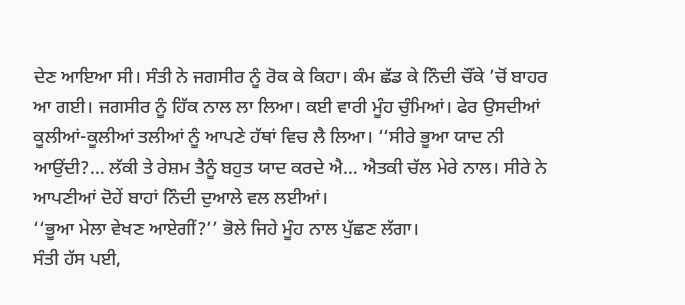ਦੇਣ ਆਇਆ ਸੀ। ਸੰਤੀ ਨੇ ਜਗਸੀਰ ਨੂੰ ਰੋਕ ਕੇ ਕਿਹਾ। ਕੰਮ ਛੱਡ ਕੇ ਨਿੰਦੀ ਚੌਂਕੇ ’ਚੋਂ ਬਾਹਰ ਆ ਗਈ। ਜਗਸੀਰ ਨੂੰ ਹਿੱਕ ਨਾਲ ਲਾ ਲਿਆ। ਕਈ ਵਾਰੀ ਮੂੰਹ ਚੁੰਮਿਆਂ। ਫੇਰ ਉਸਦੀਆਂ ਕੂਲੀਆਂ-ਕੂਲੀਆਂ ਤਲੀਆਂ ਨੂੰ ਆਪਣੇ ਹੱਥਾਂ ਵਿਚ ਲੈ ਲਿਆ। ‘‘ਸੀਰੇ ਭੂਆ ਯਾਦ ਨੀ ਆਉਂਦੀ?… ਲੱਕੀ ਤੇ ਰੇਸ਼ਮ ਤੈਨੂੰ ਬਹੁਤ ਯਾਦ ਕਰਦੇ ਐ… ਐਤਕੀ ਚੱਲ ਮੇਰੇ ਨਾਲ। ਸੀਰੇ ਨੇ ਆਪਣੀਆਂ ਦੋਹੇਂ ਬਾਹਾਂ ਨਿੰਦੀ ਦੁਆਲੇ ਵਲ ਲਈਆਂ।
‘‘ਭੂਆ ਮੇਲਾ ਵੇਖਣ ਆਏਗੀਂ?’’ ਭੋਲੇ ਜਿਹੇ ਮੂੰਹ ਨਾਲ ਪੁੱਛਣ ਲੱਗਾ।
ਸੰਤੀ ਹੱਸ ਪਈ,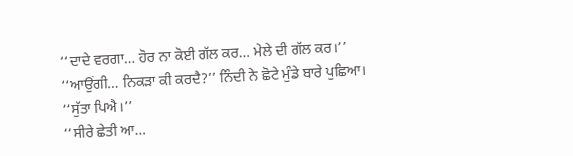‘‘ਦਾਦੇ ਵਰਗਾ… ਹੋਰ ਨਾ ਕੋਈ ਗੱਲ ਕਰ… ਮੇਲੇ ਦੀ ਗੱਲ ਕਰ।’’
‘‘ਆਉਂਗੀ… ਨਿਕੜਾ ਕੀ ਕਰਦੈ?’’ ਨਿੰਦੀ ਨੇ ਛੋਟੇ ਮੁੰਡੇ ਬਾਰੇ ਪੁਛਿਆ।
‘‘ਸੁੱਤਾ ਪਿਐ।’’
‘‘ਸੀਰੇ ਛੇਤੀ ਆ…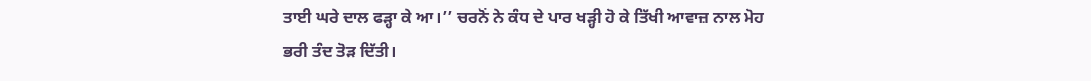ਤਾਈ ਘਰੇ ਦਾਲ ਫੜ੍ਹਾ ਕੇ ਆ।’’ ਚਰਨੋਂ ਨੇ ਕੰਧ ਦੇ ਪਾਰ ਖੜ੍ਹੀ ਹੋ ਕੇ ਤਿੱਖੀ ਆਵਾਜ਼ ਨਾਲ ਮੋਹ ਭਰੀ ਤੰਦ ਤੋੜ ਦਿੱਤੀ।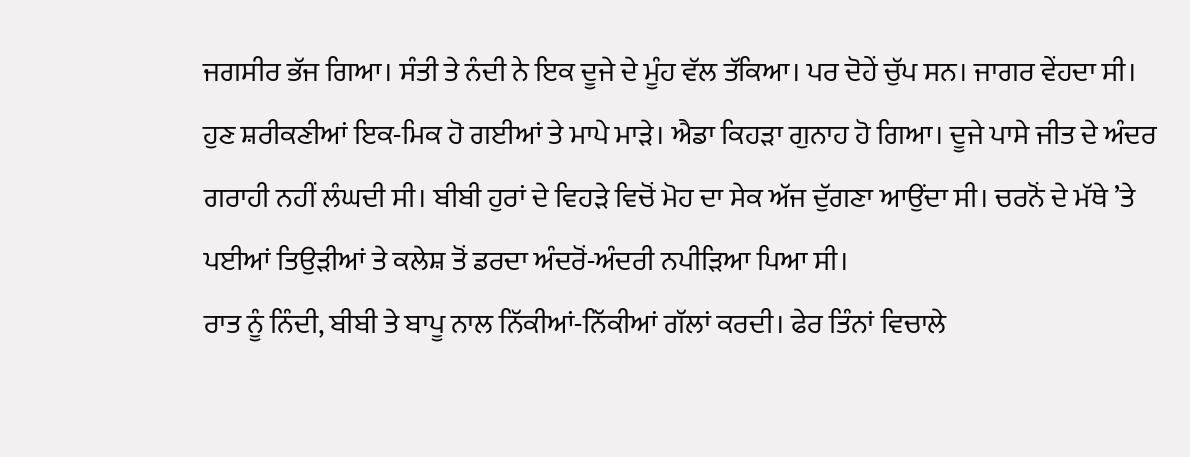ਜਗਸੀਰ ਭੱਜ ਗਿਆ। ਸੰਤੀ ਤੇ ਨੰਦੀ ਨੇ ਇਕ ਦੂਜੇ ਦੇ ਮੂੰਹ ਵੱਲ ਤੱਕਿਆ। ਪਰ ਦੋਹੇਂ ਚੁੱਪ ਸਨ। ਜਾਗਰ ਵੇਂਹਦਾ ਸੀ। ਹੁਣ ਸ਼ਰੀਕਣੀਆਂ ਇਕ-ਮਿਕ ਹੋ ਗਈਆਂ ਤੇ ਮਾਪੇ ਮਾੜੇ। ਐਡਾ ਕਿਹੜਾ ਗੁਨਾਹ ਹੋ ਗਿਆ। ਦੂਜੇ ਪਾਸੇ ਜੀਤ ਦੇ ਅੰਦਰ ਗਰਾਹੀ ਨਹੀਂ ਲੰਘਦੀ ਸੀ। ਬੀਬੀ ਹੁਰਾਂ ਦੇ ਵਿਹੜੇ ਵਿਚੋਂ ਮੋਹ ਦਾ ਸੇਕ ਅੱਜ ਦੁੱਗਣਾ ਆਉਂਦਾ ਸੀ। ਚਰਨੋਂ ਦੇ ਮੱਥੇ ’ਤੇ ਪਈਆਂ ਤਿਉੜੀਆਂ ਤੇ ਕਲੇਸ਼ ਤੋਂ ਡਰਦਾ ਅੰਦਰੋਂ-ਅੰਦਰੀ ਨਪੀੜਿਆ ਪਿਆ ਸੀ।
ਰਾਤ ਨੂੰ ਨਿੰਦੀ, ਬੀਬੀ ਤੇ ਬਾਪੂ ਨਾਲ ਨਿੱਕੀਆਂ-ਨਿੱਕੀਆਂ ਗੱਲਾਂ ਕਰਦੀ। ਫੇਰ ਤਿੰਨਾਂ ਵਿਚਾਲੇ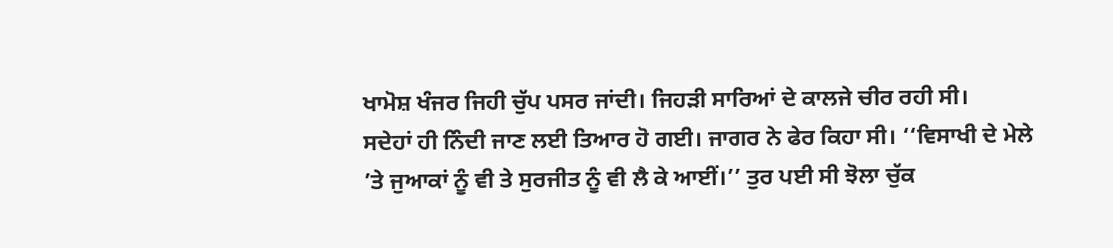ਖਾਮੋਸ਼ ਖੰਜਰ ਜਿਹੀ ਚੁੱਪ ਪਸਰ ਜਾਂਦੀ। ਜਿਹੜੀ ਸਾਰਿਆਂ ਦੇ ਕਾਲਜੇ ਚੀਰ ਰਹੀ ਸੀ।
ਸਦੇਹਾਂ ਹੀ ਨਿੰਦੀ ਜਾਣ ਲਈ ਤਿਆਰ ਹੋ ਗਈ। ਜਾਗਰ ਨੇ ਫੇਰ ਕਿਹਾ ਸੀ। ‘‘ਵਿਸਾਖੀ ਦੇ ਮੇਲੇ ’ਤੇ ਜੁਆਕਾਂ ਨੂੰ ਵੀ ਤੇ ਸੁਰਜੀਤ ਨੂੰ ਵੀ ਲੈ ਕੇ ਆਈਂ।’’ ਤੁਰ ਪਈ ਸੀ ਝੋਲਾ ਚੁੱਕ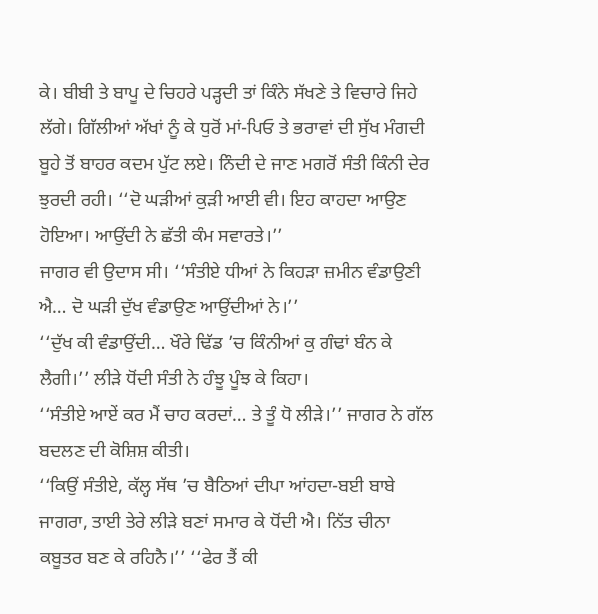ਕੇ। ਬੀਬੀ ਤੇ ਬਾਪੂ ਦੇ ਚਿਹਰੇ ਪੜ੍ਹਦੀ ਤਾਂ ਕਿੰਨੇ ਸੱਖਣੇ ਤੇ ਵਿਚਾਰੇ ਜਿਹੇ ਲੱਗੇ। ਗਿੱਲੀਆਂ ਅੱਖਾਂ ਨੂੰ ਕੇ ਧੁਰੋਂ ਮਾਂ-ਪਿਓ ਤੇ ਭਰਾਵਾਂ ਦੀ ਸੁੱਖ ਮੰਗਦੀ ਬੂਹੇ ਤੋਂ ਬਾਹਰ ਕਦਮ ਪੁੱਟ ਲਏ। ਨਿੰਦੀ ਦੇ ਜਾਣ ਮਗਰੋਂ ਸੰਤੀ ਕਿੰਨੀ ਦੇਰ ਝੁਰਦੀ ਰਹੀ। ‘‘ਦੋ ਘੜੀਆਂ ਕੁੜੀ ਆਈ ਵੀ। ਇਹ ਕਾਹਦਾ ਆਉਣ ਹੋਇਆ। ਆਉਂਦੀ ਨੇ ਛੱਤੀ ਕੰਮ ਸਵਾਰਤੇ।’’
ਜਾਗਰ ਵੀ ਉਦਾਸ ਸੀ। ‘‘ਸੰਤੀਏ ਧੀਆਂ ਨੇ ਕਿਹੜਾ ਜ਼ਮੀਨ ਵੰਡਾਉਣੀ ਐ… ਦੋ ਘੜੀ ਦੁੱਖ ਵੰਡਾਉਣ ਆਉਂਦੀਆਂ ਨੇ।’’
‘‘ਦੁੱਖ ਕੀ ਵੰਡਾਉਂਦੀ… ਖੌਰੇ ਢਿੱਡ ’ਚ ਕਿੰਨੀਆਂ ਕੁ ਗੰਢਾਂ ਬੰਨ ਕੇ ਲੈਗੀ।’’ ਲੀੜੇ ਧੋਂਦੀ ਸੰਤੀ ਨੇ ਹੰਝੂ ਪੂੰਝ ਕੇ ਕਿਹਾ।
‘‘ਸੰਤੀਏ ਆਏਂ ਕਰ ਮੈਂ ਚਾਹ ਕਰਦਾਂ… ਤੇ ਤੂੰ ਧੋ ਲੀੜੇ।’’ ਜਾਗਰ ਨੇ ਗੱਲ ਬਦਲਣ ਦੀ ਕੋਸ਼ਿਸ਼ ਕੀਤੀ।
‘‘ਕਿਉਂ ਸੰਤੀਏ, ਕੱਲ੍ਹ ਸੱਥ ’ਚ ਬੈਠਿਆਂ ਦੀਪਾ ਆਂਹਦਾ-ਬਈ ਬਾਬੇ ਜਾਗਰਾ, ਤਾਈ ਤੇਰੇ ਲੀੜੇ ਬਣਾਂ ਸਮਾਰ ਕੇ ਧੋਂਦੀ ਐ। ਨਿੱਤ ਚੀਨਾ ਕਬੂਤਰ ਬਣ ਕੇ ਰਹਿਨੈ।’’ ‘‘ਫੇਰ ਤੈਂ ਕੀ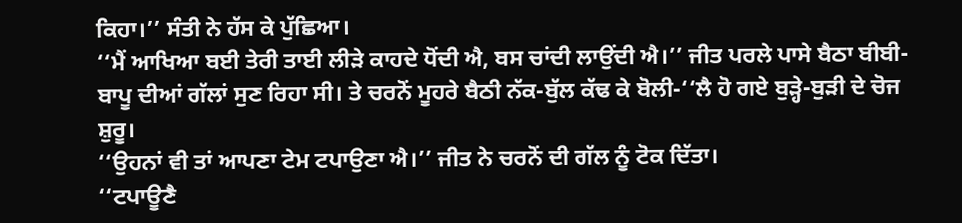ਕਿਹਾ।’’ ਸੰਤੀ ਨੇ ਹੱਸ ਕੇ ਪੁੱਛਿਆ।
‘‘ਮੈਂ ਆਖਿਆ ਬਈ ਤੇਰੀ ਤਾਈ ਲੀੜੇ ਕਾਹਦੇ ਧੋਂਦੀ ਐ, ਬਸ ਚਾਂਦੀ ਲਾਉਂਦੀ ਐ।’’ ਜੀਤ ਪਰਲੇ ਪਾਸੇ ਬੈਠਾ ਬੀਬੀ-ਬਾਪੂ ਦੀਆਂ ਗੱਲਾਂ ਸੁਣ ਰਿਹਾ ਸੀ। ਤੇ ਚਰਨੋਂ ਮੂਹਰੇ ਬੈਠੀ ਨੱਕ-ਬੁੱਲ ਕੱਢ ਕੇ ਬੋਲੀ-‘‘ਲੈ ਹੋ ਗਏ ਬੁੜ੍ਹੇ-ਬੁੜੀ ਦੇ ਚੋਜ ਸ਼ੁਰੂ।
‘‘ਉਹਨਾਂ ਵੀ ਤਾਂ ਆਪਣਾ ਟੇਮ ਟਪਾਉਣਾ ਐ।’’ ਜੀਤ ਨੇ ਚਰਨੋਂ ਦੀ ਗੱਲ ਨੂੰ ਟੋਕ ਦਿੱਤਾ।
‘‘ਟਪਾਊਣੈ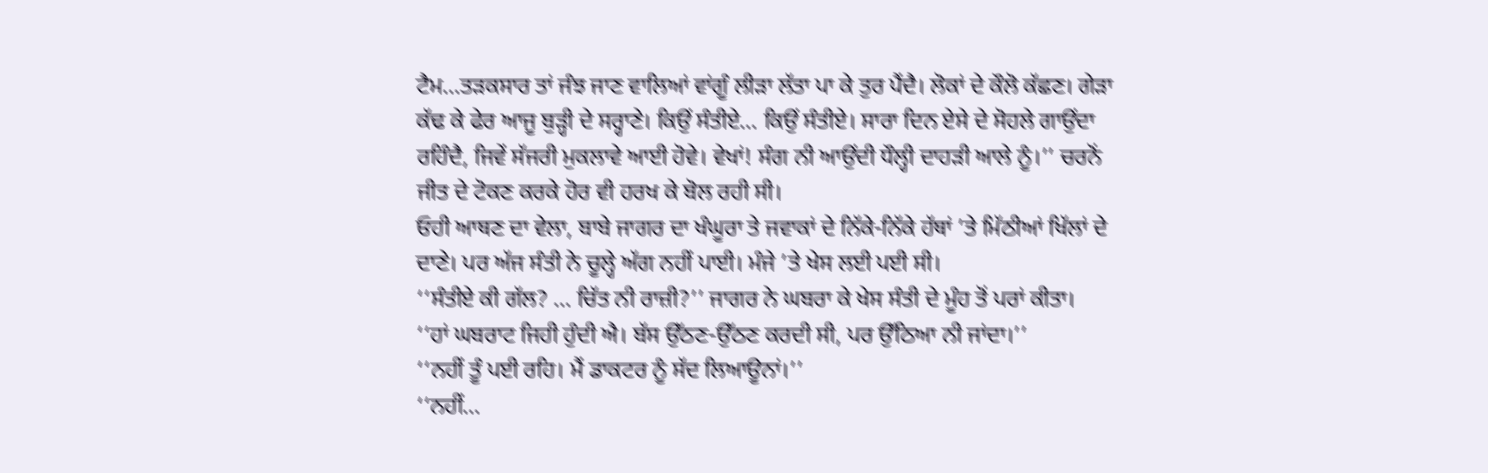ਟੈਮ…ਤੜਕਸਾਰ ਤਾਂ ਜੰਝ ਜਾਣ ਵਾਲਿਆਂ ਵਾਂਗੂੰ ਲੀੜਾ ਲੱਤਾ ਪਾ ਕੇ ਤੁਰ ਪੈਂਦੈ। ਲੋਕਾਂ ਦੇ ਕੌਲੋ ਕੱਛਣ। ਗੇੜਾ ਕੱਢ ਕੇ ਫੇਰ ਆਜੂ ਬੁੜ੍ਹੀ ਦੇ ਸਰ੍ਹਾਣੇ। ਕਿਉਂ ਸੰਤੀਏ… ਕਿਉਂ ਸੰਤੀਏ। ਸਾਰਾ ਦਿਨ ਏਸੇ ਦੇ ਸੋਹਲੇ ਗਾਉਂਦਾ ਰਹਿੰਦੈ, ਜਿਵੇਂ ਸੱਜਰੀ ਮੁਕਲਾਵੇ ਆਈ ਹੋਵੇ। ਵੇਖਾਂ! ਸੰਗ ਨੀ ਆਉਂਦੀ ਧੌਲ੍ਹੀ ਦਾਹੜੀ ਆਲੇ ਨੂੰ।’’ ਚਰਨੋਂ ਜੀਤ ਦੇ ਟੋਕਣ ਕਰਕੇ ਹੋਰ ਵੀ ਹਰਖ ਕੇ ਬੋਲ ਰਹੀ ਸੀ।
ਓਹੀ ਆਥਣ ਦਾ ਵੇਲਾ, ਬਾਬੇ ਜਾਗਰ ਦਾ ਖੰਘੂਰਾ ਤੇ ਜਵਾਕਾਂ ਦੇ ਨਿੱਕੇ-ਨਿੱਕੇ ਹੱਥਾਂ ’ਤੇ ਮਿੱਠੀਆਂ ਖਿੱਲਾਂ ਦੇ ਦਾਣੇ। ਪਰ ਅੱਜ ਸੰਤੀ ਨੇ ਚੂਲ੍ਹੇ ਅੱਗ ਨਹੀਂ ਪਾਈ। ਮੰਜੇ ’ਤੇ ਖੇਸ ਲਈ ਪਈ ਸੀ।
‘‘ਸੰਤੀਏ ਕੀ ਗੱਲ? … ਚਿੱਤ ਨੀ ਰਾਜ਼ੀ?’’ ਜਾਗਰ ਨੇ ਘਬਰਾ ਕੇ ਖੇਸ ਸੰਤੀ ਦੇ ਮੂੰਹ ਤੋਂ ਪਰਾਂ ਕੀਤਾ।
‘‘ਹਾਂ ਘਬਰਾਟ ਜਿਹੀ ਹੁੰਦੀ ਐ। ਬੱਸ ਉੱਠਣ-ਉੱਠਣ ਕਰਦੀ ਸੀ, ਪਰ ਉੱਠਿਆ ਨੀ ਜਾਂਦਾ।’’
‘‘ਨਹੀਂ ਤੂੰ ਪਈ ਰਹਿ। ਮੈਂ ਡਾਕਟਰ ਨੂੰ ਸੱਦ ਲਿਆਊਨਾਂ।’’
‘‘ਨਹੀਂ…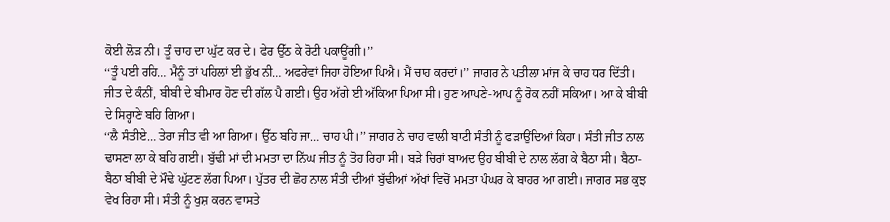ਕੋਈ ਲੋੜ ਨੀ। ਤੂੰ ਚਾਹ ਦਾ ਘੁੱਟ ਕਰ ਦੇ। ਫੇਰ ਉੱਠ ਕੇ ਰੋਟੀ ਪਕਾਊਂਗੀ।’’
‘‘ਤੂੰ ਪਈ ਰਹਿ… ਮੈਨੂੰ ਤਾਂ ਪਹਿਲਾਂ ਈ ਭੁੱਖ ਨੀ… ਅਫਰੇਵਾਂ ਜਿਹਾ ਹੋਇਆ ਪਿਐ। ਮੈਂ ਚਾਹ ਕਰਦਾਂ।’’ ਜਾਗਰ ਨੇ ਪਤੀਲਾ ਮਾਂਜ ਕੇ ਚਾਹ ਧਰ ਦਿੱਤੀ। ਜੀਤ ਦੇ ਕੰਨੀਂ, ਬੀਬੀ ਦੇ ਬੀਮਾਰ ਹੋਣ ਦੀ ਗੱਲ ਪੈ ਗਈ। ਉਹ ਅੱਗੇ ਈ ਅੱਕਿਆ ਪਿਆ ਸੀ। ਹੁਣ ਆਪਣੇ-ਆਪ ਨੂੰ ਰੋਕ ਨਹੀਂ ਸਕਿਆ। ਆ ਕੇ ਬੀਬੀ ਦੇ ਸਿਰ੍ਹਾਣੇ ਬਹਿ ਗਿਆ।
‘‘ਲੈ ਸੰਤੀਏ… ਤੇਰਾ ਜੀਤ ਵੀ ਆ ਗਿਆ। ਉੱਠ ਬਹਿ ਜਾ… ਚਾਹ ਪੀ।’’ ਜਾਗਰ ਨੇ ਚਾਹ ਵਾਲੀ ਬਾਟੀ ਸੰਤੀ ਨੂੰ ਫੜਾਉਂਦਿਆਂ ਕਿਹਾ। ਸੰਤੀ ਜੀਤ ਨਾਲ ਢਾਸਣਾ ਲਾ ਕੇ ਬਹਿ ਗਈ। ਬੁੱਢੀ ਮਾਂ ਦੀ ਮਮਤਾ ਦਾ ਨਿੱਘ ਜੀਤ ਨੂੰ ਤੋਹ ਰਿਹਾ ਸੀ। ਬੜੇ ਚਿਰਾਂ ਬਾਅਦ ਉਹ ਬੀਬੀ ਦੇ ਨਾਲ ਲੱਗ ਕੇ ਬੈਠਾ ਸੀ। ਬੈਠਾ-ਬੈਠਾ ਬੀਬੀ ਦੇ ਮੌਢੇ ਘੁੱਟਣ ਲੱਗ ਪਿਆ। ਪੁੱਤਰ ਦੀ ਛੋਹ ਨਾਲ ਸੰਤੀ ਦੀਆਂ ਬੁੱਢੀਆਂ ਅੱਖਾਂ ਵਿਚੋਂ ਮਮਤਾ ਪੰਘਰ ਕੇ ਬਾਹਰ ਆ ਗਈ। ਜਾਗਰ ਸਭ ਕੁਝ ਵੇਖ ਰਿਹਾ ਸੀ। ਸੰਤੀ ਨੂੰ ਖੁਸ਼ ਕਰਨ ਵਾਸਤੇ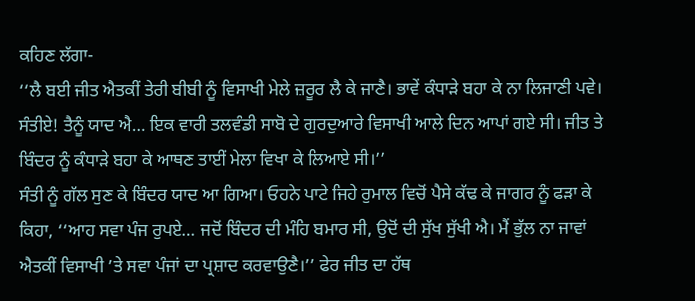ਕਹਿਣ ਲੱਗਾ-
‘‘ਲੈ ਬਈ ਜੀਤ ਐਤਕੀਂ ਤੇਰੀ ਬੀਬੀ ਨੂੰ ਵਿਸਾਖੀ ਮੇਲੇ ਜ਼ਰੂਰ ਲੈ ਕੇ ਜਾਣੈ। ਭਾਵੇਂ ਕੰਧਾੜੇ ਬਹਾ ਕੇ ਨਾ ਲਿਜਾਣੀ ਪਵੇ। ਸੰਤੀਏ! ਤੈਨੂੰ ਯਾਦ ਐ… ਇਕ ਵਾਰੀ ਤਲਵੰਡੀ ਸਾਬੋ ਦੇ ਗੁਰਦੁਆਰੇ ਵਿਸਾਖੀ ਆਲੇ ਦਿਨ ਆਪਾਂ ਗਏ ਸੀ। ਜੀਤ ਤੇ ਬਿੰਦਰ ਨੂੰ ਕੰਧਾੜੇ ਬਹਾ ਕੇ ਆਥਣ ਤਾਈਂ ਮੇਲਾ ਵਿਖਾ ਕੇ ਲਿਆਏ ਸੀ।’’
ਸੰਤੀ ਨੂੰ ਗੱਲ ਸੁਣ ਕੇ ਬਿੰਦਰ ਯਾਦ ਆ ਗਿਆ। ਓਹਨੇ ਪਾਟੇ ਜਿਹੇ ਰੁਮਾਲ ਵਿਚੋਂ ਪੈਸੇ ਕੱਢ ਕੇ ਜਾਗਰ ਨੂੰ ਫੜਾ ਕੇ ਕਿਹਾ, ‘‘ਆਹ ਸਵਾ ਪੰਜ ਰੁਪਏ… ਜਦੋਂ ਬਿੰਦਰ ਦੀ ਮੰਹਿ ਬਮਾਰ ਸੀ, ਉਦੋਂ ਦੀ ਸੁੱਖ ਸੁੱਖੀ ਐ। ਮੈਂ ਭੁੱਲ ਨਾ ਜਾਵਾਂ ਐਤਕੀਂ ਵਿਸਾਖੀ ’ਤੇ ਸਵਾ ਪੰਜਾਂ ਦਾ ਪ੍ਰਸ਼ਾਦ ਕਰਵਾਉਣੈ।’’ ਫੇਰ ਜੀਤ ਦਾ ਹੱਥ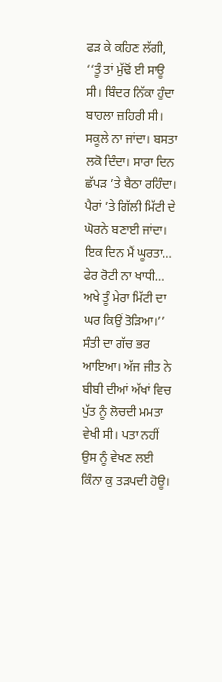ਫੜ ਕੇ ਕਹਿਣ ਲੱਗੀ, ‘‘ਤੂੰ ਤਾਂ ਮੁੱਢੋਂ ਈ ਸਾਊ ਸੀ। ਬਿੰਦਰ ਨਿੱਕਾ ਹੁੰਦਾ ਬਾਹਲਾ ਜ਼ਹਿਰੀ ਸੀ। ਸਕੂਲੇ ਨਾ ਜਾਂਦਾ। ਬਸਤਾ ਲਕੋ ਦਿੰਦਾ। ਸਾਰਾ ਦਿਨ ਛੱਪੜ ’ਤੇ ਬੈਠਾ ਰਹਿੰਦਾ। ਪੈਰਾਂ ’ਤੇ ਗਿੱਲੀ ਮਿੱਟੀ ਦੇ ਘੋਰਨੇ ਬਣਾਈ ਜਾਂਦਾ। ਇਕ ਦਿਨ ਮੈਂ ਘੂਰਤਾ… ਫੇਰ ਰੋਟੀ ਨਾ ਖਾਧੀ… ਅਖੇ ਤੂੰ ਮੇਰਾ ਮਿੱਟੀ ਦਾ ਘਰ ਕਿਉਂ ਤੋੜਿਆ।’’ ਸੰਤੀ ਦਾ ਗੱਚ ਭਰ ਆਇਆ। ਅੱਜ ਜੀਤ ਨੇ ਬੀਬੀ ਦੀਆਂ ਅੱਖਾਂ ਵਿਚ ਪੁੱਤ ਨੂੰ ਲੋਚਦੀ ਮਮਤਾ ਵੇਖੀ ਸੀ। ਪਤਾ ਨਹੀਂ ਉਸ ਨੂੰ ਵੇਖਣ ਲਈ ਕਿੰਨਾ ਕੁ ਤੜਪਦੀ ਹੋਊ।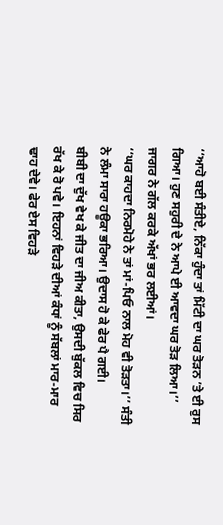‘‘ਆਹੋ ਬਈ ਸੰਤੀਏ, ਨਿੱਕਾ ਹੁੰਦਾ ਤਾਂ ਮਿੱਟੀ ਦਾ ਘਰ ਤੋੜਨ ’ਤੇ ਈ ਰੁਸ ਗਿਆ। ਹੁਣ ਸਹੁਰੀ ਦੇ ਨੇ ਆਪੇ ਈ ਆਵਦਾ ਘਰ ਤੋੜ ਲਿਆ।’’ ਜਾਗਰ ਨੇ ਗੱਲ ਕਰਕੇ ਅੱਖਾਂ ਭਰ ਲਈਆਂ।
‘‘ਘਰ ਕਾਹਦਾ ਨਿਰਮੋਹੇ ਨੇ ਤਾਂ ਮਾਂ-ਪਿਓ ਨਾਲ ਮੋਹ ਵੀ ਤੋੜਤਾ।’’ ਸੰਤੀ ਨੇ ਲੰਮਾ ਸਾਰਾ ਹਊਕਾ ਭਰਿਆ। ਉਦਾਸ ਹੋ ਕੇ ਫੇਰ ਪੈ ਗਈ।
ਬੀਬੀ ਦਾ ਦੁੱਖ ਵੇਖ ਕੇ ਜੀਤ ਦਾ ਜੀਅ ਕੀਤਾ, ਉਸਦੀ ਬੁੱਕਲ ਵਿਚ ਸਿਰ ਰੱਖ ਕੇ ਰੋ ਪਵੇ। ਇਹਨਾਂ ਵਿਹੜੇ ਦੀਆਂ ਕੰਧਾਂ ਨੂੰ ਸੱਬਲਾਂ ਮਾਰ-ਮਾਰ ਢਾਹ ਦੇਵੇ। ਫੇਰ ਏਸ ਵਿਹੜੇ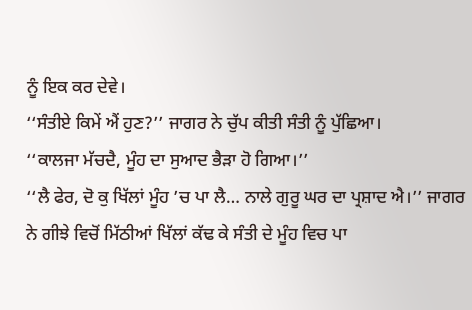ਨੂੰ ਇਕ ਕਰ ਦੇਵੇ।
‘‘ਸੰਤੀਏ ਕਿਮੇਂ ਐਂ ਹੁਣ?’’ ਜਾਗਰ ਨੇ ਚੁੱਪ ਕੀਤੀ ਸੰਤੀ ਨੂੰ ਪੁੱਛਿਆ।
‘‘ਕਾਲਜਾ ਮੱਚਦੈ, ਮੂੰਹ ਦਾ ਸੁਆਦ ਭੈੜਾ ਹੋ ਗਿਆ।’’
‘‘ਲੈ ਫੇਰ, ਦੋ ਕੁ ਖਿੱਲਾਂ ਮੂੰਹ ’ਚ ਪਾ ਲੈ… ਨਾਲੇ ਗੁਰੂ ਘਰ ਦਾ ਪ੍ਰਸ਼ਾਦ ਐ।’’ ਜਾਗਰ ਨੇ ਗੀਝੇ ਵਿਚੋਂ ਮਿੱਠੀਆਂ ਖਿੱਲਾਂ ਕੱਢ ਕੇ ਸੰਤੀ ਦੇ ਮੂੰਹ ਵਿਚ ਪਾ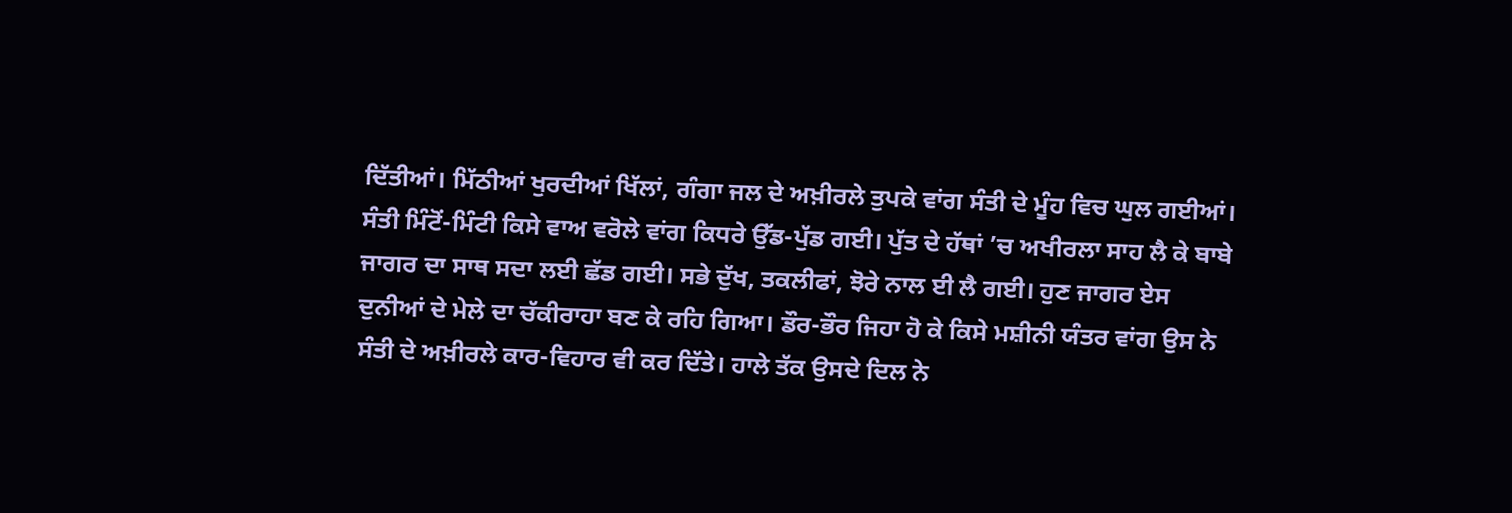ਦਿੱਤੀਆਂ। ਮਿੱਠੀਆਂ ਖੁਰਦੀਆਂ ਖਿੱਲਾਂ, ਗੰਗਾ ਜਲ ਦੇ ਅਖ਼ੀਰਲੇ ਤੁਪਕੇ ਵਾਂਗ ਸੰਤੀ ਦੇ ਮੂੰਹ ਵਿਚ ਘੁਲ ਗਈਆਂ। ਸੰਤੀ ਮਿੰਟੋਂ-ਮਿੰਟੀ ਕਿਸੇ ਵਾਅ ਵਰੋਲੇ ਵਾਂਗ ਕਿਧਰੇ ਉੱਡ-ਪੁੱਡ ਗਈ। ਪੁੱਤ ਦੇ ਹੱਥਾਂ ’ਚ ਅਖੀਰਲਾ ਸਾਹ ਲੈ ਕੇ ਬਾਬੇ ਜਾਗਰ ਦਾ ਸਾਥ ਸਦਾ ਲਈ ਛੱਡ ਗਈ। ਸਭੇ ਦੁੱਖ, ਤਕਲੀਫਾਂ, ਝੋਰੇ ਨਾਲ ਈ ਲੈ ਗਈ। ਹੁਣ ਜਾਗਰ ਏਸ ਦੁਨੀਆਂ ਦੇ ਮੇਲੇ ਦਾ ਚੱਕੀਰਾਹਾ ਬਣ ਕੇ ਰਹਿ ਗਿਆ। ਡੌਰ-ਭੌਰ ਜਿਹਾ ਹੋ ਕੇ ਕਿਸੇ ਮਸ਼ੀਨੀ ਯੰਤਰ ਵਾਂਗ ਉਸ ਨੇ ਸੰਤੀ ਦੇ ਅਖ਼ੀਰਲੇ ਕਾਰ-ਵਿਹਾਰ ਵੀ ਕਰ ਦਿੱਤੇ। ਹਾਲੇ ਤੱਕ ਉਸਦੇ ਦਿਲ ਨੇ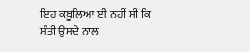ਇਹ ਕਬੂਲਿਆ ਈ ਨਹੀਂ ਸੀ ਕਿ ਸੰਤੀ ਉਸਦੇ ਨਾਲ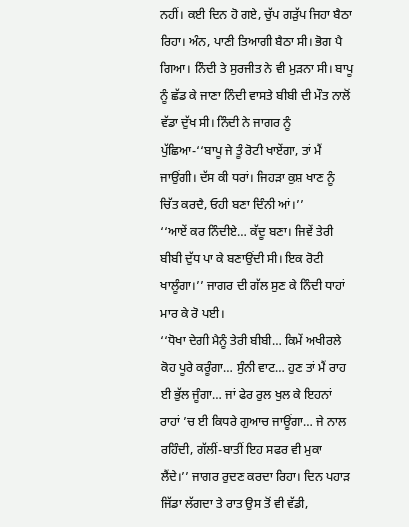ਨਹੀਂ। ਕਈ ਦਿਨ ਹੋ ਗਏ, ਚੁੱਪ ਗੜੁੱਪ ਜਿਹਾ ਬੈਠਾ ਰਿਹਾ। ਅੰਨ, ਪਾਣੀ ਤਿਆਗੀ ਬੈਠਾ ਸੀ। ਭੋਗ ਪੈ ਗਿਆ। ਨਿੰਦੀ ਤੇ ਸੁਰਜੀਤ ਨੇ ਵੀ ਮੁੜਨਾ ਸੀ। ਬਾਪੂ ਨੂੰ ਛੱਡ ਕੇ ਜਾਣਾ ਨਿੰਦੀ ਵਾਸਤੇ ਬੀਬੀ ਦੀ ਮੌਤ ਨਾਲੋਂ ਵੱਡਾ ਦੁੱਖ ਸੀ। ਨਿੰਦੀ ਨੇ ਜਾਗਰ ਨੂੰ ਪੁੱਛਿਆ-‘‘ਬਾਪੂ ਜੇ ਤੂੰ ਰੋਟੀ ਖਾਏਂਗਾ, ਤਾਂ ਮੈਂ ਜਾਉਂਗੀ। ਦੱਸ ਕੀ ਧਰਾਂ। ਜਿਹੜਾ ਕੁਸ਼ ਖਾਣ ਨੂੰ ਚਿੱਤ ਕਰਦੈ, ਓਹੀ ਬਣਾ ਦਿੰਨੀ ਆਂ।’’
‘‘ਆਏਂ ਕਰ ਨਿੰਦੀਏ… ਕੱਦੂ ਬਣਾ। ਜਿਵੇਂ ਤੇਰੀ ਬੀਬੀ ਦੁੱਧ ਪਾ ਕੇ ਬਣਾਉਂਦੀ ਸੀ। ਇਕ ਰੋਟੀ ਖਾਲੂੰਗਾ।’’ ਜਾਗਰ ਦੀ ਗੱਲ ਸੁਣ ਕੇ ਨਿੰਦੀ ਧਾਹਾਂ ਮਾਰ ਕੇ ਰੋ ਪਈ।
‘‘ਧੋਖਾ ਦੇਗੀ ਮੈਨੂੰ ਤੇਰੀ ਬੀਬੀ… ਕਿਮੇਂ ਅਖੀਰਲੇ ਕੋਹ ਪੂਰੇ ਕਰੂੰਗਾ… ਸੁੰਨੀ ਵਾਟ… ਹੁਣ ਤਾਂ ਮੈਂ ਰਾਹ ਈ ਭੁੱਲ ਜੂੰਗਾ… ਜਾਂ ਫੇਰ ਰੁਲ ਖੁਲ ਕੇ ਇਹਨਾਂ ਰਾਹਾਂ ’ਚ ਈ ਕਿਧਰੇ ਗੁਆਚ ਜਾਊਂਗਾ… ਜੇ ਨਾਲ ਰਹਿੰਦੀ, ਗੱਲੀਂ-ਬਾਤੀਂ ਇਹ ਸਫਰ ਵੀ ਮੁਕਾ ਲੈਂਦੇ।’’ ਜਾਗਰ ਰੁਦਣ ਕਰਦਾ ਰਿਹਾ। ਦਿਨ ਪਹਾੜ ਜਿੱਡਾ ਲੱਗਦਾ ਤੇ ਰਾਤ ਉਸ ਤੋਂ ਵੀ ਵੱਡੀ,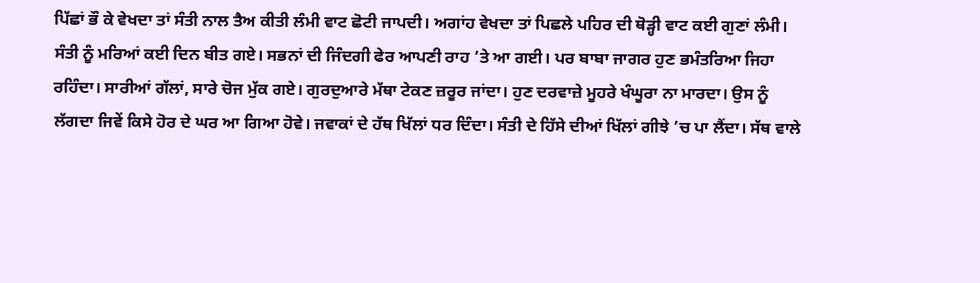ਪਿੱਛਾਂ ਭੌ ਕੇ ਵੇਖਦਾ ਤਾਂ ਸੰਤੀ ਨਾਲ ਤੈਅ ਕੀਤੀ ਲੰਮੀ ਵਾਟ ਛੋਟੀ ਜਾਪਦੀ। ਅਗਾਂਹ ਵੇਖਦਾ ਤਾਂ ਪਿਛਲੇ ਪਹਿਰ ਦੀ ਥੋੜ੍ਹੀ ਵਾਟ ਕਈ ਗੁਣਾਂ ਲੰਮੀ।
ਸੰਤੀ ਨੂੰ ਮਰਿਆਂ ਕਈ ਦਿਨ ਬੀਤ ਗਏ। ਸਭਨਾਂ ਦੀ ਜਿੰਦਗੀ ਫੇਰ ਆਪਣੀ ਰਾਹ ’ਤੇ ਆ ਗਈ। ਪਰ ਬਾਬਾ ਜਾਗਰ ਹੁਣ ਭਮੰਤਰਿਆ ਜਿਹਾ ਰਹਿੰਦਾ। ਸਾਰੀਆਂ ਗੱਲਾਂ, ਸਾਰੇ ਚੋਜ ਮੁੱਕ ਗਏ। ਗੁਰਦੁਆਰੇ ਮੱਥਾ ਟੇਕਣ ਜ਼ਰੂਰ ਜਾਂਦਾ। ਹੁਣ ਦਰਵਾਜ਼ੇ ਮੂਹਰੇ ਖੰਘੂਰਾ ਨਾ ਮਾਰਦਾ। ਉਸ ਨੂੰ ਲੱਗਦਾ ਜਿਵੇਂ ਕਿਸੇ ਹੋਰ ਦੇ ਘਰ ਆ ਗਿਆ ਹੋਵੇ। ਜਵਾਕਾਂ ਦੇ ਹੱਥ ਖਿੱਲਾਂ ਧਰ ਦਿੰਦਾ। ਸੰਤੀ ਦੇ ਹਿੱਸੇ ਦੀਆਂ ਖਿੱਲਾਂ ਗੀਝੇ ’ਚ ਪਾ ਲੈਂਦਾ। ਸੱਥ ਵਾਲੇ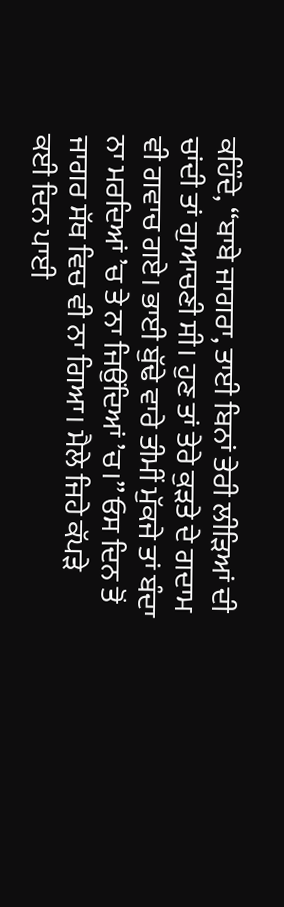ਕਹਿੰਦੇ, ‘‘ਬਾਬੇ ਜਾਗਰਾ, ਤਾਈ ਬਿਨਾਂ ਤੇਰੀ ਲੀੜਿਆਂ ਦੀ ਚਾਂਦੀ ਤਾਂ ਗੁਆਚਣੀ ਸੀ। ਹੁਣ ਤਾਂ ਤੇਰੇ ਕੁੜਤੇ ਦੇ ਗਦਾਮ ਵੀ ਗਵਾਚ ਗਏ। ਭਾਈ ਬੁੱਢੇ ਵਾਰੇ ਤੀਮੀਂ ਮੁੱਕਜੇ ਤਾਂ ਬੰਦਾ ਨਾ ਮਰਦਿਆਂ ’ਚ ਤੇ ਨਾ ਜਿਉਂਦਿਆਂ ’ਚ।’’ ਓਸ ਦਿਨ ਤੋਂ ਜਾਗਰ ਸੱਥ ਵਿਚ ਵੀ ਨਾ ਗਿਆ। ਮੈਲੇ ਜਿਹੇ ਕੱਪੜੇ ਕਈ ਦਿਨ ਪਾਈ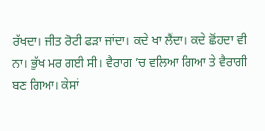ਰੱਖਦਾ। ਜੀਤ ਰੋਟੀ ਫੜਾ ਜਾਂਦਾ। ਕਦੇ ਖਾ ਲੈਂਦਾ। ਕਦੇ ਛੋਂਹਦਾ ਵੀ ਨਾ। ਭੁੱਖ ਮਰ ਗਈ ਸੀ। ਵੈਰਾਗ ’ਚ ਵਲਿਆ ਗਿਆ ਤੇ ਵੈਰਾਗੀ ਬਣ ਗਿਆ। ਕੇਸਾਂ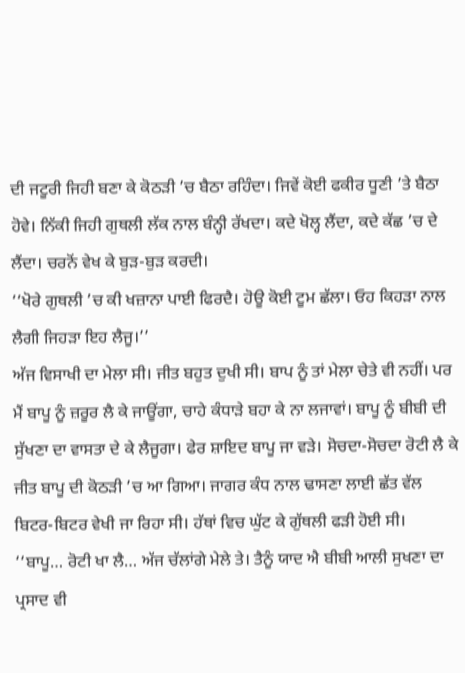ਦੀ ਜਟੂਰੀ ਜਿਹੀ ਬਣਾ ਕੇ ਕੋਠੜੀ ’ਚ ਬੈਠਾ ਰਹਿੰਦਾ। ਜਿਵੇਂ ਕੋਈ ਫਕੀਰ ਧੂਣੀ ’ਤੇ ਬੈਠਾ ਹੋਵੇ। ਨਿੱਕੀ ਜਿਹੀ ਗੁਥਲੀ ਲੱਕ ਨਾਲ ਬੰਨ੍ਹੀ ਰੱਖਦਾ। ਕਦੇ ਖੋਲ੍ਹ ਲੈਂਦਾ, ਕਦੇ ਕੱਛ ’ਚ ਦੇ ਲੈਂਦਾ। ਚਰਨੋਂ ਵੇਖ ਕੇ ਬੁੜ-ਬੁੜ ਕਰਦੀ।
‘‘ਖੋਰੇ ਗੁਥਲੀ ’ਚ ਕੀ ਖਜ਼ਾਨਾ ਪਾਈ ਫਿਰਦੈ। ਹੋਊ ਕੋਈ ਟੂਮ ਛੱਲਾ। ਓਹ ਕਿਹੜਾ ਨਾਲ ਲੈਗੀ ਜਿਹੜਾ ਇਹ ਲੈਜੂ।’’
ਅੱਜ ਵਿਸਾਖੀ ਦਾ ਮੇਲਾ ਸੀ। ਜੀਤ ਬਹੁਤ ਦੁਖੀ ਸੀ। ਬਾਪ ਨੂੰ ਤਾਂ ਮੇਲਾ ਚੇਤੇ ਵੀ ਨਹੀਂ। ਪਰ ਮੈਂ ਬਾਪੂ ਨੂੰ ਜ਼ਰੂਰ ਲੈ ਕੇ ਜਾਊਂਗਾ, ਚਾਹੇ ਕੰਧਾੜੇ ਬਹਾ ਕੇ ਨਾ ਲਜਾਵਾਂ। ਬਾਪੂ ਨੂੰ ਬੀਬੀ ਦੀ ਸੁੱਖਣਾ ਦਾ ਵਾਸਤਾ ਦੇ ਕੇ ਲੈਜੂਗਾ। ਫੇਰ ਸ਼ਾਇਦ ਬਾਪੂ ਜਾ ਵੜੇ। ਸੋਚਦਾ-ਸੋਚਦਾ ਰੋਟੀ ਲੈ ਕੇ ਜੀਤ ਬਾਪੂ ਦੀ ਕੋਠੜੀ ’ਚ ਆ ਗਿਆ। ਜਾਗਰ ਕੰਧ ਨਾਲ ਢਾਸਣਾ ਲਾਈ ਛੱਤ ਵੱਲ ਬਿਟਰ-ਬਿਟਰ ਵੇਖੀ ਜਾ ਰਿਹਾ ਸੀ। ਹੱਥਾਂ ਵਿਚ ਘੁੱਟ ਕੇ ਗੁੱਥਲੀ ਫੜੀ ਹੋਈ ਸੀ।
‘‘ਬਾਪੂ… ਰੋਟੀ ਖਾ ਲੈ… ਅੱਜ ਚੱਲਾਂਗੇ ਮੇਲੇ ਤੇ। ਤੈਨੂੰ ਯਾਦ ਐ ਬੀਬੀ ਆਲੀ ਸੁਖਣਾ ਦਾ ਪ੍ਰਸਾਦ ਵੀ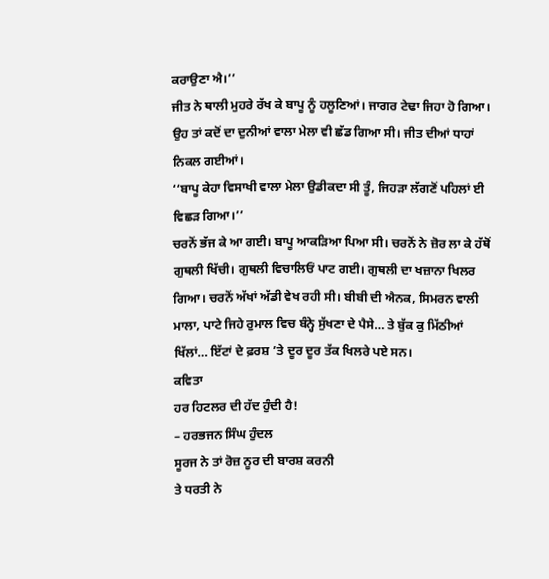ਕਰਾਉਣਾ ਐ।’’
ਜੀਤ ਨੇ ਥਾਲੀ ਮੁਹਰੇ ਰੱਖ ਕੇ ਬਾਪੂ ਨੂੰ ਹਲੂਣਿਆਂ। ਜਾਗਰ ਟੇਢਾ ਜਿਹਾ ਹੋ ਗਿਆ। ਉਹ ਤਾਂ ਕਦੋਂ ਦਾ ਦੁਨੀਆਂ ਵਾਲਾ ਮੇਲਾ ਵੀ ਛੱਡ ਗਿਆ ਸੀ। ਜੀਤ ਦੀਆਂ ਧਾਹਾਂ ਨਿਕਲ ਗਈਆਂ।
‘‘ਬਾਪੂ ਕੇਹਾ ਵਿਸਾਖੀ ਵਾਲਾ ਮੇਲਾ ਉਡੀਕਦਾ ਸੀ ਤੂੰ, ਜਿਹੜਾ ਲੱਗਣੋਂ ਪਹਿਲਾਂ ਈ ਵਿਛੜ ਗਿਆ।’’
ਚਰਨੋਂ ਭੱਜ ਕੇ ਆ ਗਈ। ਬਾਪੂ ਆਕੜਿਆ ਪਿਆ ਸੀ। ਚਰਨੋਂ ਨੇ ਜ਼ੋਰ ਲਾ ਕੇ ਹੱਥੋਂ ਗੁਥਲੀ ਖਿੱਚੀ। ਗੁਥਲੀ ਵਿਚਾਲਿਓਂ ਪਾਟ ਗਈ। ਗੁਥਲੀ ਦਾ ਖਜ਼ਾਨਾ ਖਿਲਰ ਗਿਆ। ਚਰਨੋਂ ਅੱਖਾਂ ਅੱਡੀ ਵੇਖ ਰਹੀ ਸੀ। ਬੀਬੀ ਦੀ ਐਨਕ, ਸਿਮਰਨ ਵਾਲੀ ਮਾਲਾ, ਪਾਟੇ ਜਿਹੇ ਰੁਮਾਲ ਵਿਚ ਬੰਨ੍ਹੇ ਸੁੱਖਣਾ ਦੇ ਪੈਸੇ… ਤੇ ਬੁੱਕ ਕੁ ਮਿੱਠੀਆਂ ਖਿੱਲਾਂ… ਇੱਟਾਂ ਦੇ ਫ਼ਰਸ਼ ’ਤੇ ਦੂਰ ਦੂਰ ਤੱਕ ਖਿਲਰੇ ਪਏ ਸਨ।
ਕਵਿਤਾ
ਹਰ ਹਿਟਲਰ ਦੀ ਹੱਦ ਹੁੰਦੀ ਹੈ!
– ਹਰਭਜਨ ਸਿੰਘ ਹੁੰਦਲ
ਸੂਰਜ ਨੇ ਤਾਂ ਰੋਜ਼ ਨੂਰ ਦੀ ਬਾਰਸ਼ ਕਰਨੀ
ਤੇ ਧਰਤੀ ਨੇ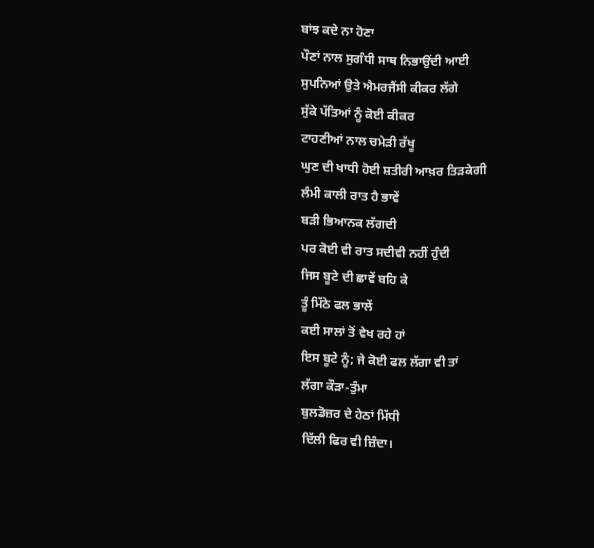ਬਾਂਝ ਕਦੇ ਨਾ ਹੋਣਾ
ਪੌਣਾਂ ਨਾਲ ਸੁਗੰਧੀ ਸਾਥ ਨਿਭਾਉਂਦੀ ਆਈ
ਸੁਪਨਿਆਂ ਉਤੇ ਐਮਰਜੈਂਸੀ ਕੀਕਰ ਲੱਗੇ
ਸੁੱਕੇ ਪੱਤਿਆਂ ਨੂੰ ਕੋਈ ਕੀਕਰ
ਟਾਹਣੀਆਂ ਨਾਲ ਚਮੇੜੀ ਰੱਖੂ
ਘੁਣ ਦੀ ਖਾਧੀ ਹੋਈ ਸ਼ਤੀਰੀ ਆਖ਼ਰ ਤਿੜਕੇਗੀ
ਲੰਮੀ ਕਾਲੀ ਰਾਤ ਹੈ ਭਾਵੇਂ
ਬੜੀ ਭਿਆਨਕ ਲੱਗਦੀ
ਪਰ ਕੋਈ ਵੀ ਰਾਤ ਸਦੀਵੀ ਨਹੀਂ ਹੁੰਦੀ
ਜਿਸ ਬੂਟੇ ਦੀ ਛਾਵੇਂ ਬਹਿ ਕੇ
ਤੂੰ ਮਿੱਠੇ ਫਲ ਭਾਲੇਂ
ਕਈ ਸਾਲਾਂ ਤੋਂ ਵੇਖ ਰਹੇ ਹਾਂ
ਇਸ ਬੂਟੇ ਨੂੰ; ਜੇ ਕੋਈ ਫਲ ਲੱਗਾ ਵੀ ਤਾਂ
ਲੱਗਾ ਕੌੜਾ-ਤੁੰਮਾ
ਬੁਲਡੋਜ਼ਰ ਦੇ ਹੇਠਾਂ ਮਿੱਧੀ
ਦਿੱਲੀ ਫਿਰ ਵੀ ਜ਼ਿੰਦਾ।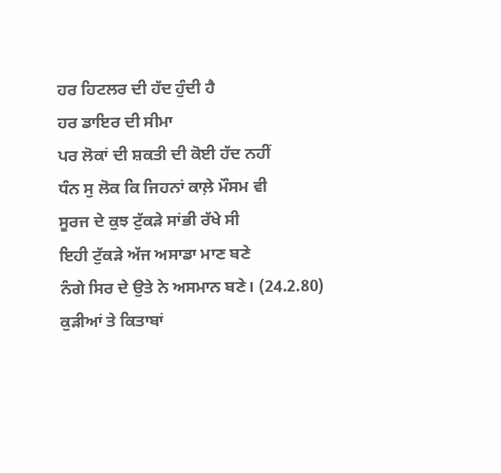ਹਰ ਹਿਟਲਰ ਦੀ ਹੱਦ ਹੁੰਦੀ ਹੈ
ਹਰ ਡਾਇਰ ਦੀ ਸੀਮਾ
ਪਰ ਲੋਕਾਂ ਦੀ ਸ਼ਕਤੀ ਦੀ ਕੋਈ ਹੱਦ ਨਹੀਂ
ਧੰਨ ਸੁ ਲੋਕ ਕਿ ਜਿਹਨਾਂ ਕਾਲ਼ੇ ਮੌਸਮ ਵੀ
ਸੂਰਜ ਦੇ ਕੁਝ ਟੁੱਕੜੇ ਸਾਂਭੀ ਰੱਖੇ ਸੀ
ਇਹੀ ਟੁੱਕੜੇ ਅੱਜ ਅਸਾਡਾ ਮਾਣ ਬਣੇ
ਨੰਗੇ ਸਿਰ ਦੇ ਉਤੇ ਨੇ ਅਸਮਾਨ ਬਣੇ। (24.2.80)
ਕੁੜੀਆਂ ਤੇ ਕਿਤਾਬਾਂ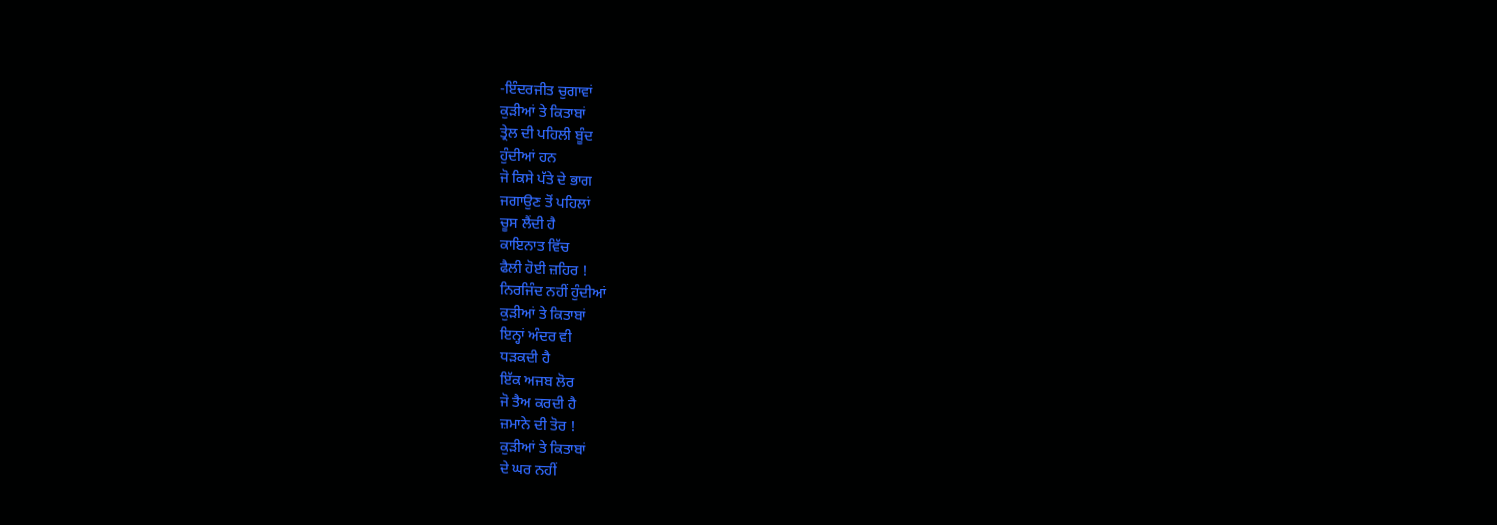-ਇੰਦਰਜੀਤ ਚੁਗਾਵਾਂ
ਕੁੜੀਆਂ ਤੇ ਕਿਤਾਬਾਂ
ਤ੍ਰੇਲ ਦੀ ਪਹਿਲੀ ਬੂੰਦ
ਹੁੰਦੀਆਂ ਹਨ
ਜੋ ਕਿਸੇ ਪੱਤੇ ਦੇ ਭਾਗ
ਜਗਾਉਣ ਤੋਂ ਪਹਿਲਾਂ
ਚੂਸ ਲੈਂਦੀ ਹੈ
ਕਾਇਨਾਤ ਵਿੱਚ
ਫੈਲੀ ਹੋਈ ਜ਼ਹਿਰ !
ਨਿਰਜਿੰਦ ਨਹੀਂ ਹੁੰਦੀਆਂ
ਕੁੜੀਆਂ ਤੇ ਕਿਤਾਬਾਂ
ਇਨ੍ਹਾਂ ਅੰਦਰ ਵੀ
ਧੜਕਦੀ ਹੈ
ਇੱਕ ਅਜਬ ਲੋਰ
ਜੋ ਤੈਅ ਕਰਦੀ ਹੈ
ਜ਼ਮਾਨੇ ਦੀ ਤੋਰ !
ਕੁੜੀਆਂ ਤੇ ਕਿਤਾਬਾਂ
ਦੇ ਘਰ ਨਹੀਂ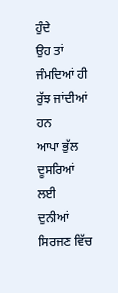ਹੁੰਦੇ
ਉਹ ਤਾਂ ਜੰਮਦਿਆਂ ਹੀ
ਰੁੱਝ ਜਾਂਦੀਆਂ ਹਨ
ਆਪਾ ਭੁੱਲ ਦੂਸਰਿਆਂ ਲਈ
ਦੁਨੀਆਂ ਸਿਰਜਣ ਵਿੱਚ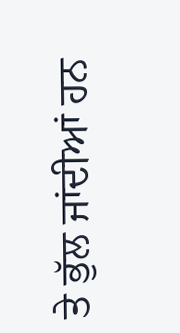ਤੇ ਭੁੱਲ ਜਾਂਦੀਆਂ ਹਨ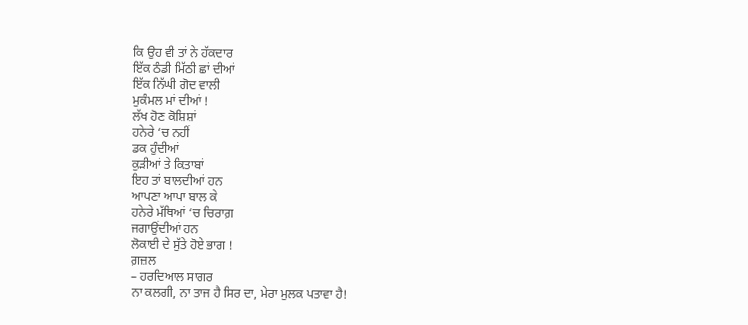ਕਿ ਉਹ ਵੀ ਤਾਂ ਨੇ ਹੱਕਦਾਰ
ਇੱਕ ਠੰਡੀ ਮਿੱਠੀ ਛਾਂ ਦੀਆਂ
ਇੱਕ ਨਿੱਘੀ ਗੋਦ ਵਾਲੀ
ਮੁਕੰਮਲ ਮਾਂ ਦੀਆਂ !
ਲੱਖ ਹੋਣ ਕੋਸ਼ਿਸ਼ਾਂ
ਹਨੇਰੇ ‘ਚ ਨਹੀਂ
ਡਕ ਹੁੰਦੀਆਂ
ਕੁੜੀਆਂ ਤੇ ਕਿਤਾਬਾਂ
ਇਹ ਤਾਂ ਬਾਲਦੀਆਂ ਹਨ
ਆਪਣਾ ਆਪਾ ਬਾਲ ਕੇ
ਹਨੇਰੇ ਮੱਥਿਆਂ ‘ਚ ਚਿਰਾਗ਼
ਜਗਾਉਂਦੀਆਂ ਹਨ
ਲੋਕਾਈ ਦੇ ਸੁੱਤੇ ਹੋਏ ਭਾਗ !
ਗ਼ਜ਼ਲ
– ਹਰਦਿਆਲ ਸਾਗਰ
ਨਾ ਕਲਗੀ, ਨਾ ਤਾਜ ਹੈ ਸਿਰ ਦਾ, ਮੇਰਾ ਮੁਲਕ ਪਤਾਵਾ ਹੈ!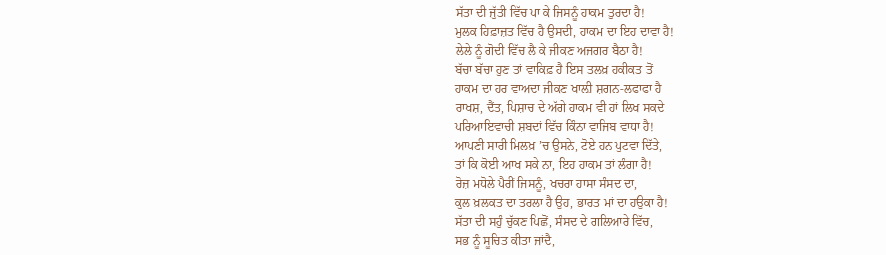ਸੱਤਾ ਦੀ ਜੁੱਤੀ ਵਿੱਚ ਪਾ ਕੇ ਜਿਸਨੂੰ ਹਾਕਮ ਤੁਰਦਾ ਹੈ!
ਮੁਲਕ ਹਿਫ਼ਾਜ਼ਤ ਵਿੱਚ ਹੈ ਉਸਦੀ, ਹਾਕਮ ਦਾ ਇਹ ਦਾਵਾ ਹੈ!
ਲੇਲੇ ਨੂੰ ਗੋਦੀ ਵਿੱਚ ਲੈ ਕੇ ਜੀਕਣ ਅਜਗਰ ਬੈਠਾ ਹੈ!
ਬੱਚਾ ਬੱਚਾ ਹੁਣ ਤਾਂ ਵਾਕਿਫ਼ ਹੈ ਇਸ ਤਲਖ਼ ਹਕੀਕਤ ਤੋਂ
ਹਾਕਮ ਦਾ ਹਰ ਵਾਅਦਾ ਜੀਕਣ ਖਾਲ਼ੀ ਸ਼ਗਨ-ਲਫਾਫਾ ਹੈ
ਰਾਖਸ਼, ਦੈਂਤ, ਪਿਸ਼ਾਚ ਦੇ ਅੱਗੇ ਹਾਕਮ ਵੀ ਹਾਂ ਲਿਖ ਸਕਦੇ
ਪਰਿਆਇਵਾਚੀ ਸ਼ਬਦਾਂ ਵਿੱਚ ਕਿੰਨਾ ਵਾਜਿਬ ਵਾਧਾ ਹੈ!
ਆਪਣੀ ਸਾਰੀ ਮਿਲਖ਼ ’ਚ ਉਸਨੇ, ਟੋਏ ਹਨ ਪੁਟਵਾ ਦਿੱਤੇ,
ਤਾਂ ਕਿ ਕੋਈ ਆਖ ਸਕੇ ਨਾ, ਇਹ ਹਾਕਮ ਤਾਂ ਲੰਗਾ ਹੈ!
ਰੋਜ਼ ਮਧੋਲੇ ਪੈਰੀਂ ਜਿਸਨੂੰ, ਖਚਰਾ ਹਾਸਾ ਸੰਸਦ ਦਾ,
ਕੁਲ ਖ਼ਲਕਤ ਦਾ ਤਰਲਾ ਹੈ ਉਹ, ਭਾਰਤ ਮਾਂ ਦਾ ਹਉਕਾ ਹੈ!
ਸੱਤਾ ਦੀ ਸਹੁੰ ਚੁੱਕਣ ਪਿਛੋਂ, ਸੰਸਦ ਦੇ ਗਲਿਆਰੇ ਵਿੱਚ,
ਸਭ ਨੂੰ ਸੂਚਿਤ ਕੀਤਾ ਜਾਂਦੈ,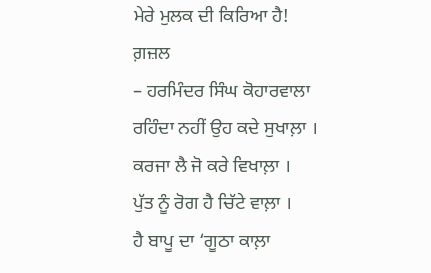ਮੇਰੇ ਮੁਲਕ ਦੀ ਕਿਰਿਆ ਹੈ!
ਗ਼ਜ਼ਲ
– ਹਰਮਿੰਦਰ ਸਿੰਘ ਕੋਹਾਰਵਾਲਾ
ਰਹਿੰਦਾ ਨਹੀਂ ਉਹ ਕਦੇ ਸੁਖਾਲ਼ਾ ।
ਕਰਜਾ ਲੈ ਜੋ ਕਰੇ ਵਿਖਾਲ਼ਾ ।
ਪੁੱਤ ਨੂੰ ਰੋਗ ਹੈ ਚਿੱਟੇ ਵਾਲ਼ਾ ।
ਹੈ ਬਾਪੂ ਦਾ ‘ਗੂਠਾ ਕਾਲ਼ਾ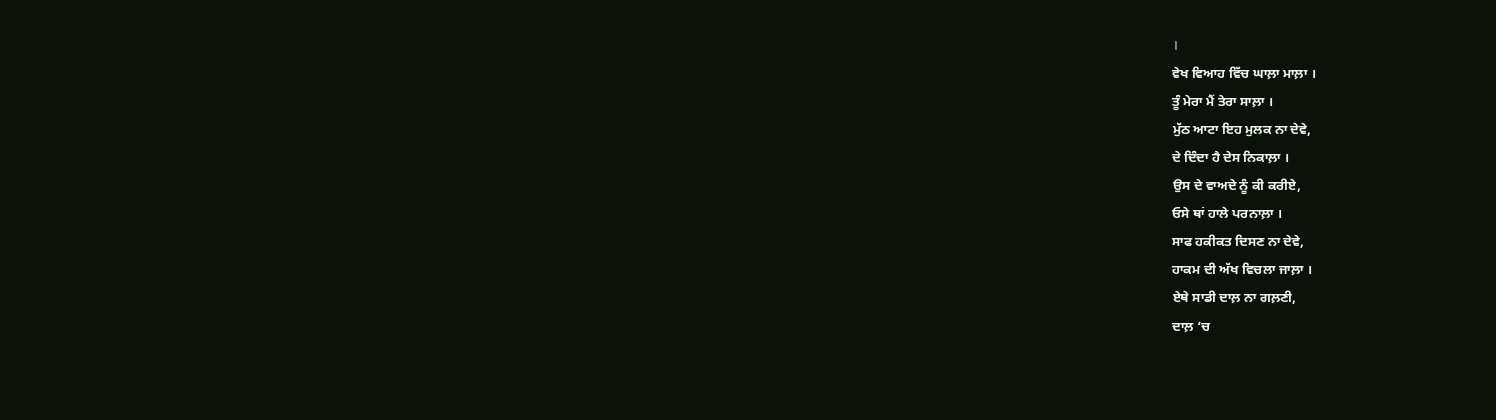।
ਵੇਖ ਵਿਆਹ ਵਿੱਚ ਘਾਲ਼ਾ ਮਾਲ਼ਾ ।
ਤੂੰ ਮੇਰਾ ਮੈਂ ਤੇਰਾ ਸਾਲ਼ਾ ।
ਮੁੱਠ ਆਟਾ ਇਹ ਮੁਲਕ ਨਾ ਦੇਵੇ,
ਦੇ ਦਿੰਦਾ ਹੈ ਦੇਸ ਨਿਕਾਲ਼ਾ ।
ਉਸ ਦੇ ਵਾਅਦੇ ਨੂੰ ਕੀ ਕਰੀਏ,
ਓਸੇ ਥਾਂ ਹਾਲੇ ਪਰਨਾਲ਼ਾ ।
ਸਾਫ ਹਕੀਕਤ ਦਿਸਣ ਨਾ ਦੇਵੇ,
ਹਾਕਮ ਦੀ ਅੱਖ ਵਿਚਲਾ ਜਾਲ਼ਾ ।
ਏਥੇ ਸਾਡੀ ਦਾਲ਼ ਨਾ ਗਲ਼ਣੀ,
ਦਾਲ਼ ‘ਚ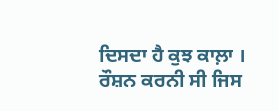ਦਿਸਦਾ ਹੈ ਕੁਝ ਕਾਲ਼ਾ ।
ਰੌਸ਼ਨ ਕਰਨੀ ਸੀ ਜਿਸ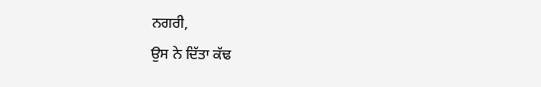ਨਗਰੀ,
ਉਸ ਨੇ ਦਿੱਤਾ ਕੱਢ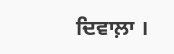ਦਿਵਾਲ਼ਾ ।